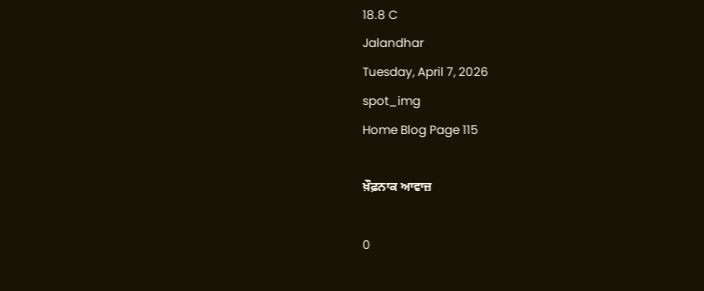18.8 C
Jalandhar
Tuesday, April 7, 2026
spot_img
Home Blog Page 115

ਖ਼ੌਫ਼ਨਾਕ ਆਵਾਜ਼

0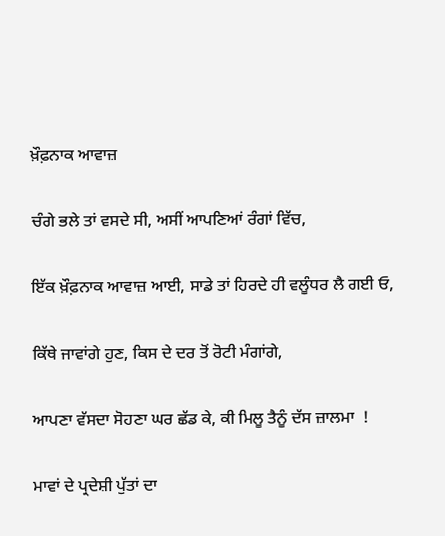ਖ਼ੌਫ਼ਨਾਕ ਆਵਾਜ਼

ਚੰਗੇ ਭਲੇ ਤਾਂ ਵਸਦੇ ਸੀ, ਅਸੀਂ ਆਪਣਿਆਂ ਰੰਗਾਂ ਵਿੱਚ,

ਇੱਕ ਖ਼ੌਫ਼ਨਾਕ ਆਵਾਜ਼ ਆਈ, ਸਾਡੇ ਤਾਂ ਹਿਰਦੇ ਹੀ ਵਲੂੰਧਰ ਲੈ ਗਈ ਓ,

ਕਿੱਥੇ ਜਾਵਾਂਗੇ ਹੁਣ, ਕਿਸ ਦੇ ਦਰ ਤੋਂ ਰੋਟੀ ਮੰਗਾਂਗੇ,

ਆਪਣਾ ਵੱਸਦਾ ਸੋਹਣਾ ਘਰ ਛੱਡ ਕੇ, ਕੀ ਮਿਲੂ ਤੈਨੂੰ ਦੱਸ ਜ਼ਾਲਮਾ  !

ਮਾਵਾਂ ਦੇ ਪ੍ਰਦੇਸ਼ੀ ਪੁੱਤਾਂ ਦਾ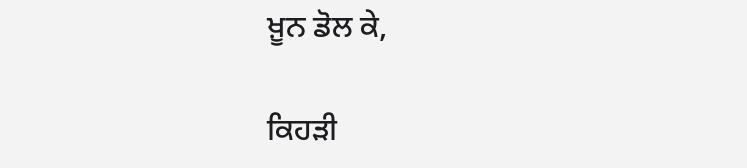ਖ਼ੂਨ ਡੋਲ ਕੇ,

ਕਿਹੜੀ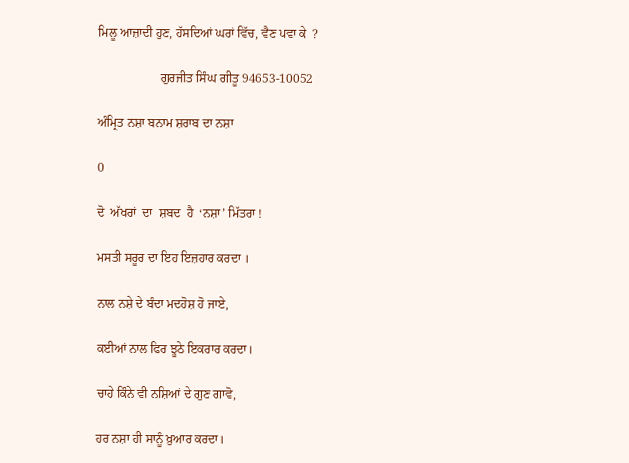ਮਿਲੂ ਆਜ਼ਾਦੀ ਹੁਣ, ਹੱਸਦਿਆਂ ਘਰਾਂ ਵਿੱਚ, ਵੈਣ ਪਵਾ ਕੇ  ?

                    ਗੁਰਜੀਤ ਸਿੰਘ ਗੀਤੂ 94653-10052

ਅੰਮ੍ਰਿਤ ਨਸ਼ਾ ਬਨਾਮ ਸ਼ਰਾਬ ਦਾ ਨਸ਼ਾ

0

ਦੋ  ਅੱਖਰਾਂ  ਦਾ  ਸ਼ਬਦ  ਹੈ  ‘ਨਸ਼ਾ’ ਮਿੱਤਰਾ !

ਮਸਤੀ ਸਰੂਰ ਦਾ ਇਹ ਇਜ਼ਹਾਰ ਕਰਦਾ ।

ਨਾਲ ਨਸ਼ੇ ਦੇ ਬੰਦਾ ਮਦਹੋਸ਼ ਹੋ ਜਾਏ,

ਕਈਆਂ ਨਾਲ ਫਿਰ ਝੂਠੇ ਇਕਰਾਰ ਕਰਦਾ।

ਚਾਹੇ ਕਿੰਨੇ ਵੀ ਨਸ਼ਿਆਂ ਦੇ ਗੁਣ ਗਾਵੋ,

ਹਰ ਨਸ਼ਾ ਹੀ ਸਾਨੂੰ ਖ਼ੁਆਰ ਕਰਦਾ।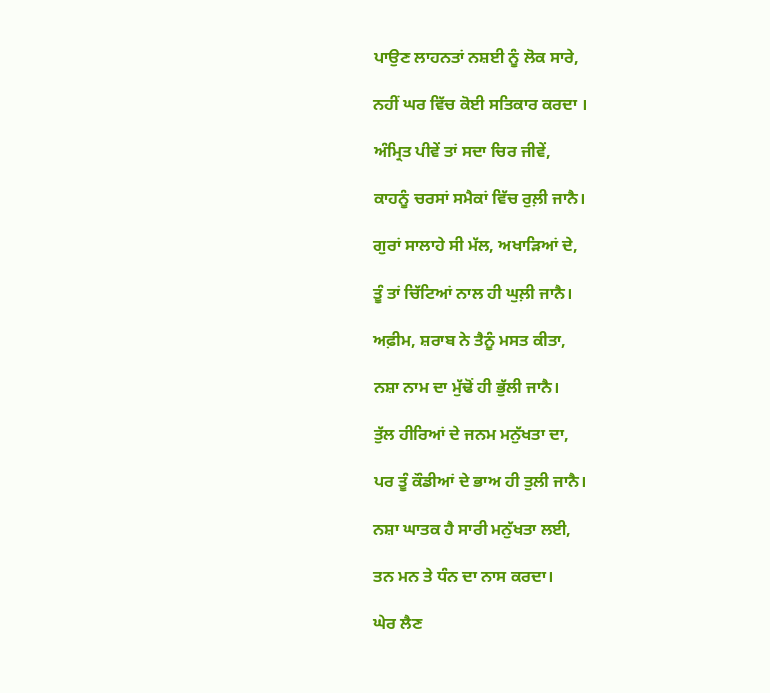ਪਾਉਣ ਲਾਹਨਤਾਂ ਨਸ਼ਈ ਨੂੰ ਲੋਕ ਸਾਰੇ,

ਨਹੀਂ ਘਰ ਵਿੱਚ ਕੋਈ ਸਤਿਕਾਰ ਕਰਦਾ ।

ਅੰਮ੍ਰਿਤ ਪੀਵੇਂ ਤਾਂ ਸਦਾ ਚਿਰ ਜੀਵੇਂ,

ਕਾਹਨੂੰ ਚਰਸਾਂ ਸਮੈਕਾਂ ਵਿੱਚ ਰੁਲ਼ੀ ਜਾਨੈ।

ਗੁਰਾਂ ਸਾਲਾਹੇ ਸੀ ਮੱਲ, ਅਖਾੜਿਆਂ ਦੇ,

ਤੂੰ ਤਾਂ ਚਿੱਟਿਆਂ ਨਾਲ ਹੀ ਘੁਲ਼ੀ ਜਾਨੈ।

ਅਫ਼ੀਮ, ਸ਼ਰਾਬ ਨੇ ਤੈਨੂੰ ਮਸਤ ਕੀਤਾ,

ਨਸ਼ਾ ਨਾਮ ਦਾ ਮੁੱਢੋਂ ਹੀ ਭੁੱਲੀ ਜਾਨੈ।

ਤੁੱਲ ਹੀਰਿਆਂ ਦੇ ਜਨਮ ਮਨੁੱਖਤਾ ਦਾ,

ਪਰ ਤੂੰ ਕੌਡੀਆਂ ਦੇ ਭਾਅ ਹੀ ਤੁਲੀ ਜਾਨੈ।

ਨਸ਼ਾ ਘਾਤਕ ਹੈ ਸਾਰੀ ਮਨੁੱਖਤਾ ਲਈ,

ਤਨ ਮਨ ਤੇ ਧੰਨ ਦਾ ਨਾਸ ਕਰਦਾ।

ਘੇਰ ਲੈਣ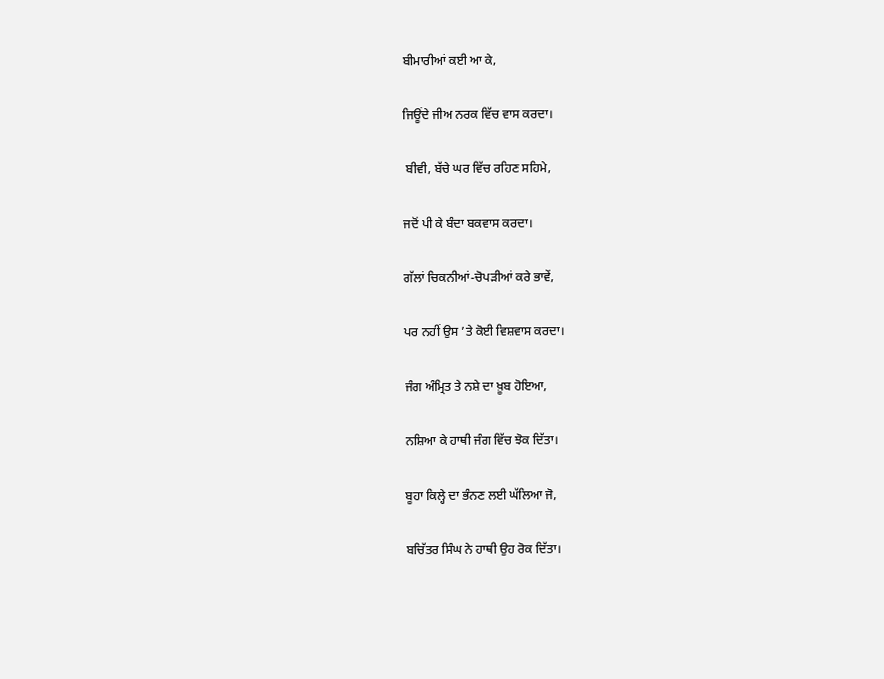ਬੀਮਾਰੀਆਂ ਕਈ ਆ ਕੇ,

ਜਿਊਂਦੇ ਜੀਅ ਨਰਕ ਵਿੱਚ ਵਾਸ ਕਰਦਾ।

 ਬੀਵੀ, ਬੱਚੇ ਘਰ ਵਿੱਚ ਰਹਿਣ ਸਹਿਮੇ,

ਜਦੋਂ ਪੀ ਕੇ ਬੰਦਾ ਬਕਵਾਸ ਕਰਦਾ।

ਗੱਲਾਂ ਚਿਕਨੀਆਂ-ਚੋਪੜੀਆਂ ਕਰੇ ਭਾਵੇਂ,

ਪਰ ਨਹੀਂ ਉਸ ’ਤੇ ਕੋਈ ਵਿਸ਼ਵਾਸ ਕਰਦਾ।

ਜੰਗ ਅੰਮ੍ਰਿਤ ਤੇ ਨਸ਼ੇ ਦਾ ਖ਼ੂਬ ਹੋਇਆ,

ਨਸ਼ਿਆ ਕੇ ਹਾਥੀ ਜੰਗ ਵਿੱਚ ਝੋਕ ਦਿੱਤਾ।

ਬੂਹਾ ਕਿਲ੍ਹੇ ਦਾ ਭੰਨਣ ਲਈ ਘੱਲਿਆ ਜੋ,

ਬਚਿੱਤਰ ਸਿੰਘ ਨੇ ਹਾਥੀ ਉਹ ਰੋਕ ਦਿੱਤਾ।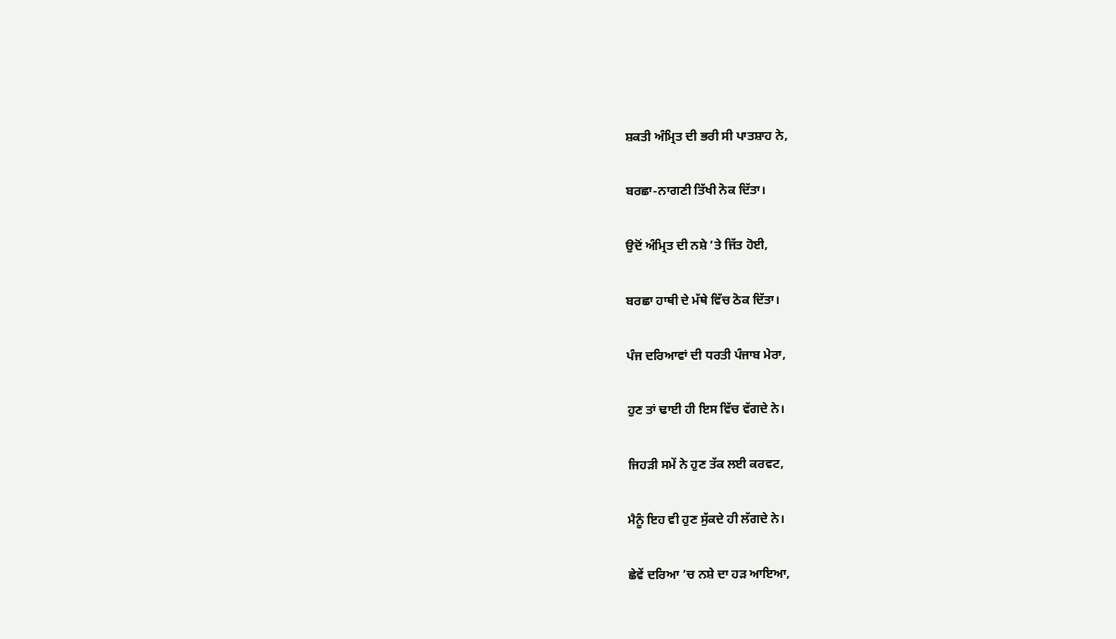ਸ਼ਕਤੀ ਅੰਮ੍ਰਿਤ ਦੀ ਭਰੀ ਸੀ ਪਾਤਸ਼ਾਹ ਨੇ,

ਬਰਛਾ-ਨਾਗਣੀ ਤਿੱਖੀ ਨੋਕ ਦਿੱਤਾ।

ਉਦੋਂ ਅੰਮ੍ਰਿਤ ਦੀ ਨਸ਼ੇ ’ਤੇ ਜਿੱਤ ਹੋਈ,

ਬਰਛਾ ਹਾਥੀ ਦੇ ਮੱਥੇ ਵਿੱਚ ਠੋਕ ਦਿੱਤਾ।

ਪੰਜ ਦਰਿਆਵਾਂ ਦੀ ਧਰਤੀ ਪੰਜਾਬ ਮੇਰਾ,

ਹੁਣ ਤਾਂ ਢਾਈ ਹੀ ਇਸ ਵਿੱਚ ਵੱਗਦੇ ਨੇ।

ਜਿਹੜੀ ਸਮੇਂ ਨੇ ਹੁਣ ਤੱਕ ਲਈ ਕਰਵਟ,

ਮੈਨੂੰ ਇਹ ਵੀ ਹੁਣ ਸੁੱਕਦੇ ਹੀ ਲੱਗਦੇ ਨੇ।

ਛੇਵੇਂ ਦਰਿਆ ’ਚ ਨਸ਼ੇ ਦਾ ਹੜ ਆਇਆ,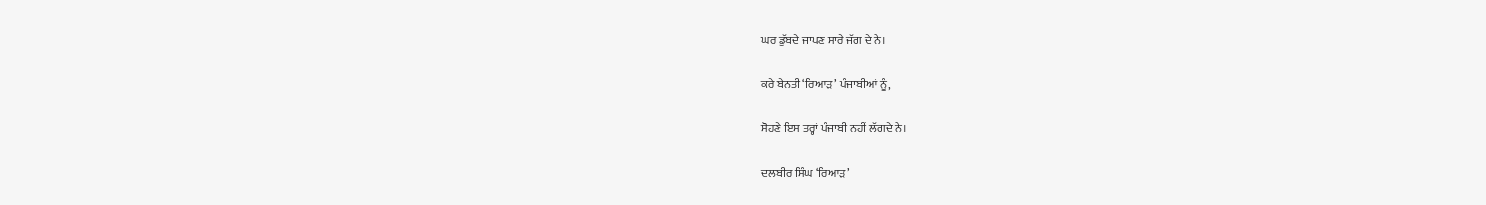ਘਰ ਡੁੱਬਦੇ ਜਾਪਣ ਸਾਰੇ ਜੱਗ ਦੇ ਨੇ।

ਕਰੇ ਬੇਨਤੀ ‘ਰਿਆੜ’ ਪੰਜਾਬੀਆਂ ਨੂੰ,

ਸੋਹਣੇ ਇਸ ਤਰ੍ਹਾਂ ਪੰਜਾਬੀ ਨਹੀਂ ਲੱਗਦੇ ਨੇ।

ਦਲਬੀਰ ਸਿੰਘ ‘ਰਿਆੜ’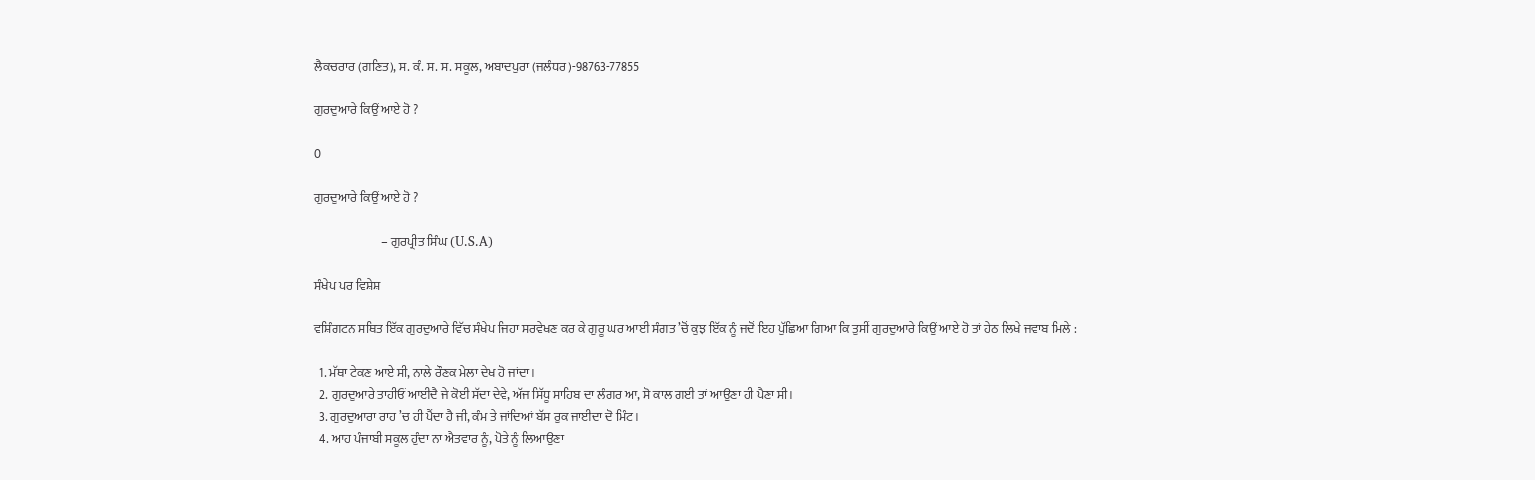ਲੈਕਚਰਾਰ (ਗਣਿਤ), ਸ. ਕੰ. ਸ. ਸ. ਸਕੂਲ, ਅਬਾਦਪੁਰਾ (ਜਲੰਧਰ)-98763-77855

ਗੁਰਦੁਆਰੇ ਕਿਉਂ ਆਏ ਹੋ ?

0

ਗੁਰਦੁਆਰੇ ਕਿਉਂ ਆਏ ਹੋ ?

                           – ਗੁਰਪ੍ਰੀਤ ਸਿੰਘ (U.S.A)

ਸੰਖੇਪ ਪਰ ਵਿਸ਼ੇਸ਼

ਵਸ਼ਿੰਗਟਨ ਸਥਿਤ ਇੱਕ ਗੁਰਦੁਆਰੇ ਵਿੱਚ ਸੰਖੇਪ ਜਿਹਾ ਸਰਵੇਖਣ ਕਰ ਕੇ ਗੁਰੂ ਘਰ ਆਈ ਸੰਗਤ ’ਚੋਂ ਕੁਝ ਇੱਕ ਨੂੰ ਜਦੋਂ ਇਹ ਪੁੱਛਿਆ ਗਿਆ ਕਿ ਤੁਸੀਂ ਗੁਰਦੁਆਰੇ ਕਿਉਂ ਆਏ ਹੋ ਤਾਂ ਹੇਠ ਲਿਖੇ ਜਵਾਬ ਮਿਲੇ :

  1. ਮੱਥਾ ਟੇਕਣ ਆਏ ਸੀ, ਨਾਲੇ ਰੌਣਕ ਮੇਲਾ ਦੇਖ ਹੋ ਜਾਂਦਾ।
  2. ਗੁਰਦੁਆਰੇ ਤਾਹੀਓਂ ਆਈਦੈ ਜੇ ਕੋਈ ਸੱਦਾ ਦੇਵੇ, ਅੱਜ ਸਿੱਧੂ ਸਾਹਿਬ ਦਾ ਲੰਗਰ ਆ, ਸੋ ਕਾਲ ਗਈ ਤਾਂ ਆਉਣਾ ਹੀ ਪੈਣਾ ਸੀ।
  3. ਗੁਰਦੁਆਰਾ ਰਾਹ ’ਚ ਹੀ ਪੈਂਦਾ ਹੈ ਜੀ, ਕੰਮ ਤੇ ਜਾਂਦਿਆਂ ਬੱਸ ਰੁਕ ਜਾਈਦਾ ਦੋ ਮਿੰਟ।
  4. ਆਹ ਪੰਜਾਬੀ ਸਕੂਲ ਹੁੰਦਾ ਨਾ ਐਤਵਾਰ ਨੂੰ, ਪੋਤੇ ਨੂੰ ਲਿਆਉਣਾ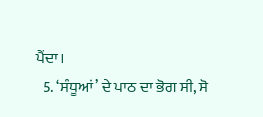ਪੈਂਦਾ।
  5. ‘ਸੰਧੂਆਂ’ ਦੇ ਪਾਠ ਦਾ ਭੋਗ ਸੀ, ਸੋ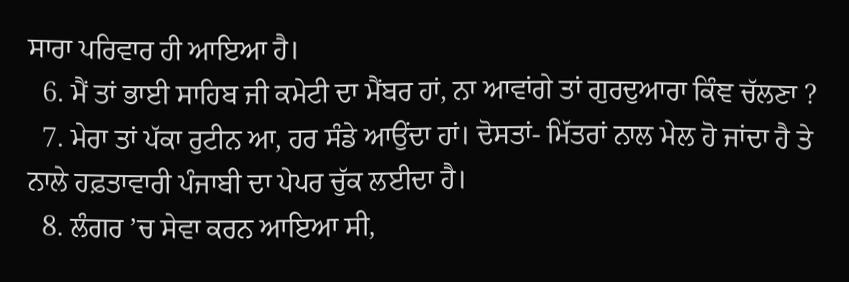ਸਾਰਾ ਪਰਿਵਾਰ ਹੀ ਆਇਆ ਹੈ।
  6. ਮੈਂ ਤਾਂ ਭਾਈ ਸਾਹਿਬ ਜੀ ਕਮੇਟੀ ਦਾ ਮੈਂਬਰ ਹਾਂ, ਨਾ ਆਵਾਂਗੇ ਤਾਂ ਗੁਰਦੁਆਰਾ ਕਿੰਞ ਚੱਲਣਾ ?
  7. ਮੇਰਾ ਤਾਂ ਪੱਕਾ ਰੁਟੀਨ ਆ, ਹਰ ਸੰਡੇ ਆਉਂਦਾ ਹਾਂ। ਦੋਸਤਾਂ- ਮਿੱਤਰਾਂ ਨਾਲ ਮੇਲ ਹੋ ਜਾਂਦਾ ਹੈ ਤੇ ਨਾਲੇ ਹਫ਼ਤਾਵਾਰੀ ਪੰਜਾਬੀ ਦਾ ਪੇਪਰ ਚੁੱਕ ਲਈਦਾ ਹੈ।
  8. ਲੰਗਰ ’ਚ ਸੇਵਾ ਕਰਨ ਆਇਆ ਸੀ,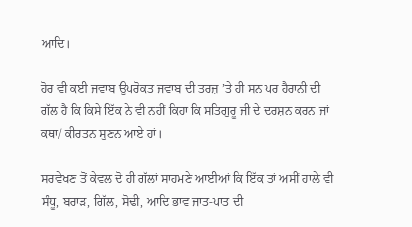ਆਦਿ।

ਹੋਰ ਵੀ ਕਈ ਜਵਾਬ ਉਪਰੋਕਤ ਜਵਾਬ ਦੀ ਤਰਜ਼ ’ਤੇ ਹੀ ਸਨ ਪਰ ਹੈਰਾਨੀ ਦੀ ਗੱਲ ਹੈ ਕਿ ਕਿਸੇ ਇੱਕ ਨੇ ਵੀ ਨਹੀਂ ਕਿਹਾ ਕਿ ਸਤਿਗੁਰੂ ਜੀ ਦੇ ਦਰਸ਼ਨ ਕਰਨ ਜਾਂ ਕਥਾ/ ਕੀਰਤਨ ਸੁਣਨ ਆਏ ਹਾਂ।

ਸਰਵੇਖਣ ਤੋਂ ਕੇਵਲ ਦੋ ਹੀ ਗੱਲਾਂ ਸਾਹਮਣੇ ਆਈਆਂ ਕਿ ਇੱਕ ਤਾਂ ਅਸੀਂ ਹਾਲੇ ਵੀ ਸੰਧੂ, ਬਰਾੜ, ਗਿੱਲ, ਸੋਢੀ, ਆਦਿ ਭਾਵ ਜਾਤ-ਪਾਤ ਦੀ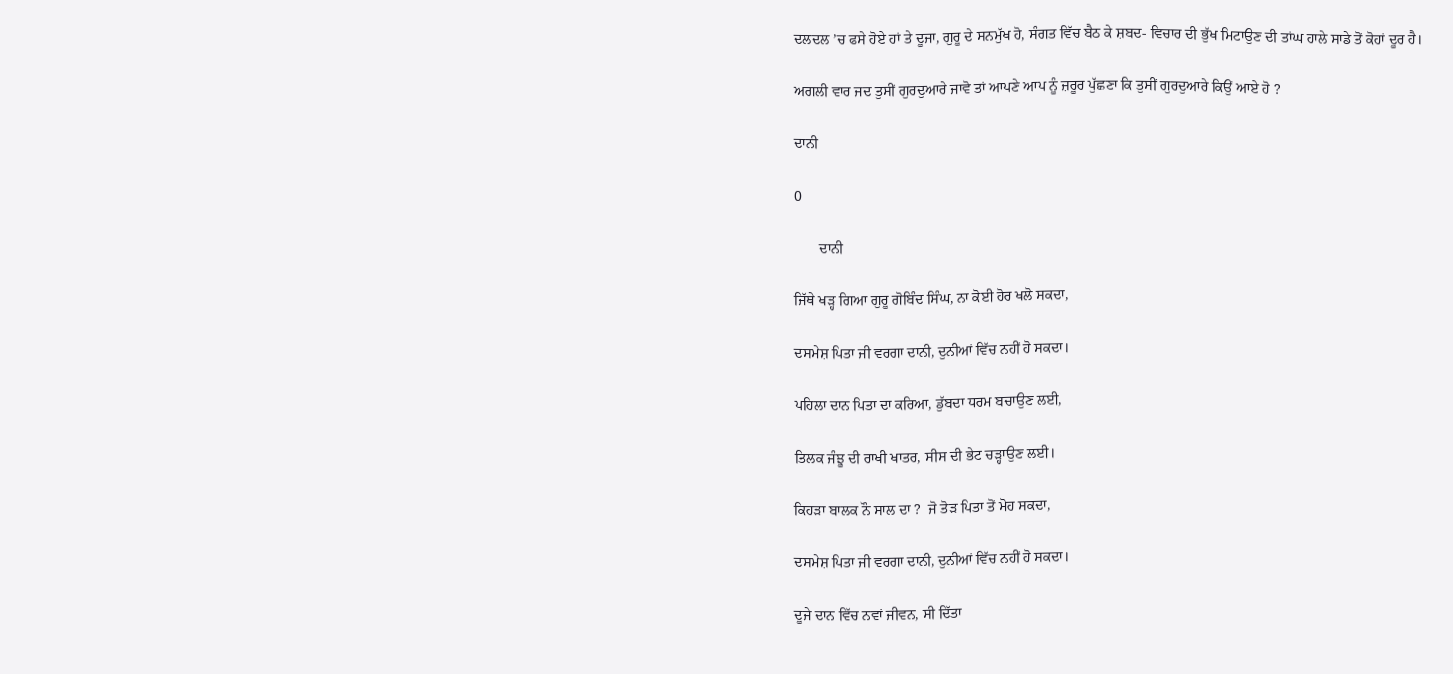ਦਲਦਲ ’ਚ ਫਸੇ ਹੋਏ ਹਾਂ ਤੇ ਦੂਜਾ, ਗੁਰੂ ਦੇ ਸਨਮੁੱਖ ਹੋ, ਸੰਗਤ ਵਿੱਚ ਬੈਠ ਕੇ ਸ਼ਬਦ- ਵਿਚਾਰ ਦੀ ਭੁੱਖ ਮਿਟਾਉਣ ਦੀ ਤਾਂਘ ਹਾਲੇ ਸਾਡੇ ਤੋਂ ਕੋਹਾਂ ਦੂਰ ਹੈ।

ਅਗਲੀ ਵਾਰ ਜਦ ਤੁਸੀਂ ਗੁਰਦੁਆਰੇ ਜਾਵੋ ਤਾਂ ਆਪਣੇ ਆਪ ਨੂੰ ਜ਼ਰੂਰ ਪੁੱਛਣਾ ਕਿ ਤੁਸੀਂ ਗੁਰਦੁਆਰੇ ਕਿਉਂ ਆਏ ਹੋ ?

ਦਾਨੀ

0

       ਦਾਨੀ

ਜਿੱਥੇ ਖੜ੍ਹ ਗਿਆ ਗੁਰੂ ਗੋਬਿੰਦ ਸਿੰਘ, ਨਾ ਕੋਈ ਹੋਰ ਖਲੋ ਸਕਦਾ,

ਦਸਮੇਸ਼ ਪਿਤਾ ਜੀ ਵਰਗਾ ਦਾਨੀ, ਦੁਨੀਆਂ ਵਿੱਚ ਨਹੀਂ ਹੋ ਸਕਦਾ।

ਪਹਿਲਾ ਦਾਨ ਪਿਤਾ ਦਾ ਕਰਿਆ, ਡੁੱਬਦਾ ਧਰਮ ਬਚਾਉਣ ਲਈ,

ਤਿਲਕ ਜੰਝੂ ਦੀ ਰਾਖੀ ਖਾਤਰ, ਸੀਸ ਦੀ ਭੇਟ ਚੜ੍ਹਾਉਣ ਲਈ।

ਕਿਹੜਾ ਬਾਲਕ ਨੌ ਸਾਲ ਦਾ ?  ਜੋ ਤੋੜ ਪਿਤਾ ਤੋਂ ਮੋਹ ਸਕਦਾ,

ਦਸਮੇਸ਼ ਪਿਤਾ ਜੀ ਵਰਗਾ ਦਾਨੀ, ਦੁਨੀਆਂ ਵਿੱਚ ਨਹੀਂ ਹੋ ਸਕਦਾ।

ਦੂਜੇ ਦਾਨ ਵਿੱਚ ਨਵਾਂ ਜੀਵਨ, ਸੀ ਦਿੱਤਾ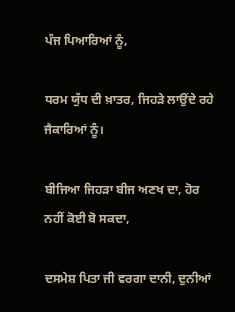ਪੰਜ ਪਿਆਰਿਆਂ ਨੂੰ,

ਧਰਮ ਯੁੱਧ ਦੀ ਖ਼ਾਤਰ, ਜਿਹੜੇ ਲਾਉਂਦੇ ਰਹੇ ਜੈਕਾਰਿਆਂ ਨੂੰ।

ਬੀਜਿਆ ਜਿਹੜਾ ਬੀਜ ਅਣਖ ਦਾ, ਹੋਰ ਨਹੀਂ ਕੋਈ ਬੋ ਸਕਦਾ,

ਦਸਮੇਸ਼ ਪਿਤਾ ਜੀ ਵਰਗਾ ਦਾਨੀ, ਦੁਨੀਆਂ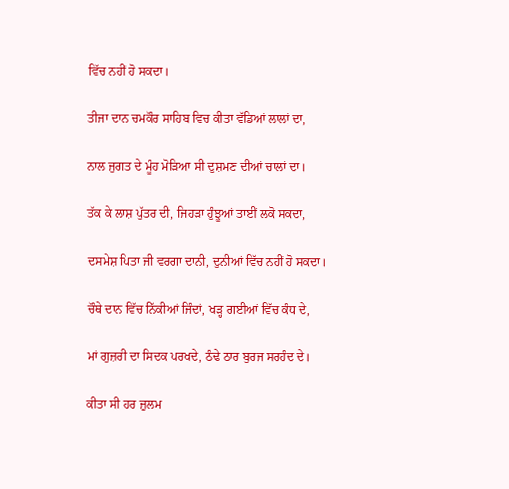ਵਿੱਚ ਨਹੀਂ ਹੋ ਸਕਦਾ।

ਤੀਜਾ ਦਾਨ ਚਮਕੌਰ ਸਾਹਿਬ ਵਿਚ ਕੀਤਾ ਵੱਡਿਆਂ ਲਾਲਾਂ ਦਾ,

ਨਾਲ ਜੁਗਤ ਦੇ ਮੂੰਹ ਮੋੜਿਆ ਸੀ ਦੁਸ਼ਮਣ ਦੀਆਂ ਚਾਲਾਂ ਦਾ।

ਤੱਕ ਕੇ ਲਾਸ਼ ਪੁੱਤਰ ਦੀ, ਜਿਹੜਾ ਹੁੰਝੂਆਂ ਤਾਈਂ ਲਕੋ ਸਕਦਾ,

ਦਸਮੇਸ਼ ਪਿਤਾ ਜੀ ਵਰਗਾ ਦਾਨੀ, ਦੁਨੀਆਂ ਵਿੱਚ ਨਹੀਂ ਹੋ ਸਕਦਾ।

ਚੌਥੇ ਦਾਨ ਵਿੱਚ ਨਿੱਕੀਆਂ ਜਿੰਦਾਂ, ਖੜ੍ਹ ਗਈਆਂ ਵਿੱਚ ਕੰਧ ਦੇ,

ਮਾਂ ਗੁਜ਼ਰੀ ਦਾ ਸਿਦਕ ਪਰਖਦੇ, ਠੰਢੇ ਠਾਰ ਬੁਰਜ ਸਰਹੰਦ ਦੇ।

ਕੀਤਾ ਸੀ ਹਰ ਜ਼ੁਲਮ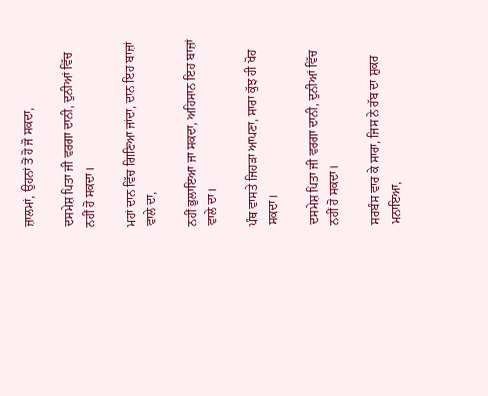ਜ਼ਾਲਮਾਂ, ਉਹਨਾਂ ਤੋਂ ਹੋ ਜੋ ਸਕਦਾ,

ਦਸਮੇਸ਼ ਪਿਤਾ ਜੀ ਵਰਗਾ ਦਾਨੀ, ਦੁਨੀਆਂ ਵਿੱਚ ਨਹੀਂ ਹੋ ਸਕਦਾ।

ਮਹਾਂ ਦਾਨ ਵਿੱਚ ਗਿਣਿਆ ਜਾਂਦਾ, ਦਾਨ ਇਹ ਬਾਜ਼ਾਂ ਵਾਲੇ ਦਾ,

ਨਹੀਂ ਭੁਲਾਇਆ ਜਾ ਸਕਦਾ, ਅਹਿਸਾਨ ਇਹ ਬਾਜ਼ਾਂ ਵਾਲੇ ਦਾ।

ਪੰਥ ਵਾਸਤੇ ਜਿਹੜਾ ਆਪਣਾ, ਸਾਰਾ ਕੁੱਝ ਹੀ ਖੋਹ ਸਕਦਾ।

ਦਸਮੇਸ਼ ਪਿਤਾ ਜੀ ਵਰਗਾ ਦਾਨੀ, ਦੁਨੀਆਂ ਵਿੱਚ ਨਹੀਂ ਹੋ ਸਕਦਾ।

ਸਰਬੰਸ ਵਾਰ ਕੇ ਸਾਰਾ, ਜਿਸ ਨੇ ਰੱਬ ਦਾ ਸ਼ੁਕਰ ਮਨਾਇਆ,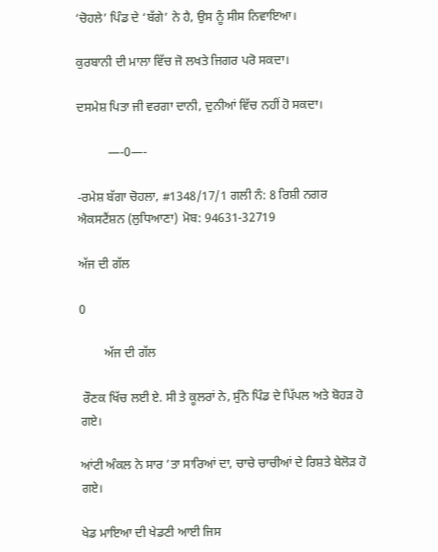‘ਚੋਹਲੇ’ ਪਿੰਡ ਦੇ ‘ਬੱਗੇ’ ਨੇ ਹੈ, ਉਸ ਨੂੰ ਸੀਸ ਨਿਵਾਇਆ।

ਕੁਰਬਾਨੀ ਦੀ ਮਾਲਾ ਵਿੱਚ ਜੋ ਲਖਤੇ ਜਿਗਰ ਪਰੋ ਸਕਦਾ।

ਦਸਮੇਸ਼ ਪਿਤਾ ਜੀ ਵਰਗਾ ਦਾਨੀ, ਦੁਨੀਆਂ ਵਿੱਚ ਨਹੀਂ ਹੋ ਸਕਦਾ।

          —-0—-

-ਰਮੇਸ਼ ਬੱਗਾ ਚੋਹਲਾ, #1348/17/1 ਗਲੀ ਨੰ: 8 ਰਿਸ਼ੀ ਨਗਰ ਐਕਸਟੈਂਸ਼ਨ (ਲੁਧਿਆਣਾ) ਮੋਬ: 94631-32719

ਅੱਜ ਦੀ ਗੱਲ

0

        ਅੱਜ ਦੀ ਗੱਲ

 ਰੌਣਕ ਖਿੱਚ ਲਈ ਏ. ਸੀ ਤੇ ਕੂਲਰਾਂ ਨੇ, ਸੁੰਨੇ ਪਿੰਡ ਦੇ ਪਿੱਪਲ ਅਤੇ ਬੋਹੜ ਹੋ ਗਏ।

ਆਂਟੀ ਅੰਕਲ ਨੇ ਸਾਰ ’ਤਾ ਸਾਰਿਆਂ ਦਾ, ਚਾਚੇ ਚਾਚੀਆਂ ਦੇ ਰਿਸ਼ਤੇ ਬੇਲੋੜ ਹੋ ਗਏ।

ਖੇਡ ਮਾਇਆ ਦੀ ਖੇਡਣੀ ਆਈ ਜਿਸ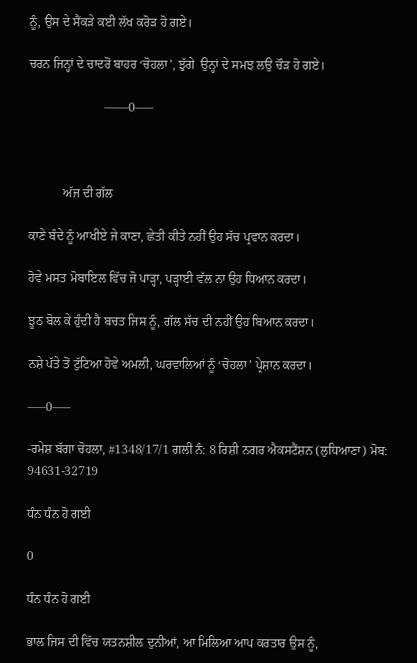ਨੂੰ, ਉਸ ਦੇ ਸੈਂਕੜੇ ਕਈ ਲੱਖ ਕਰੋੜ ਹੋ ਗਏ।

ਚਰਨ ਜਿਨ੍ਹਾਂ ਦੇ ਚਾਦਰੋਂ ਬਾਹਰ ‘ਚੋਹਲਾ’, ਝੁੱਗੇ  ਉਨ੍ਹਾਂ ਦੇ ਸਮਝ ਲਉ ਚੌੜ ਹੋ ਗਏ।

                        ——0—–



           ਅੱਜ ਦੀ ਗੱਲ

ਕਾਣੇ ਬੰਦੇ ਨੂੰ ਆਖੀਏ ਜੇ ਕਾਣਾ, ਛੇਤੀ ਕੀਤੇ ਨਹੀਂ ਉਹ ਸੱਚ ਪ੍ਰਵਾਨ ਕਰਦਾ।

ਹੋਵੇ ਮਸਤ ਮੋਬਾਇਲ ਵਿੱਚ ਜੋ ਪਾੜ੍ਹਾ, ਪੜ੍ਹਾਈ ਵੱਲ ਨਾ ਉਹ ਧਿਆਨ ਕਰਦਾ।

ਝੂਠ ਬੋਲ ਕੇ ਹੁੰਦੀ ਹੈ ਬਚਤ ਜਿਸ ਨੂੰ, ਗੱਲ ਸੱਚ ਦੀ ਨਹੀਂ ਉਹ ਬਿਆਨ ਕਰਦਾ।

ਨਸ਼ੇ ਪੱਤੇ ਤੋਂ ਟੁੱਟਿਆ ਹੋਵੇ ਅਮਲੀ, ਘਰਵਾਲਿਆਂ ਨੂੰ ‘ਚੋਹਲਾ’ ਪ੍ਰੇਸ਼ਾਨ ਕਰਦਾ।

—–0—–

-ਰਮੇਸ਼ ਬੱਗਾ ਚੋਹਲਾ, #1348/17/1 ਗਲੀ ਨੰ: 8 ਰਿਸ਼ੀ ਨਗਰ ਐਕਸਟੈਂਸ਼ਨ (ਲੁਧਿਆਣਾ) ਮੋਬ: 94631-32719

ਧੰਨ ਧੰਨ ਹੋ ਗਈ

0

ਧੰਨ ਧੰਨ ਹੋ ਗਈ

ਭਾਲ ਜਿਸ ਦੀ ਵਿੱਚ ਯਤਨਸ਼ੀਲ ਦੁਨੀਆਂ, ਆ ਮਿਲਿਆ ਆਪ ਕਰਤਾਰ ਉਸ ਨੂੰ,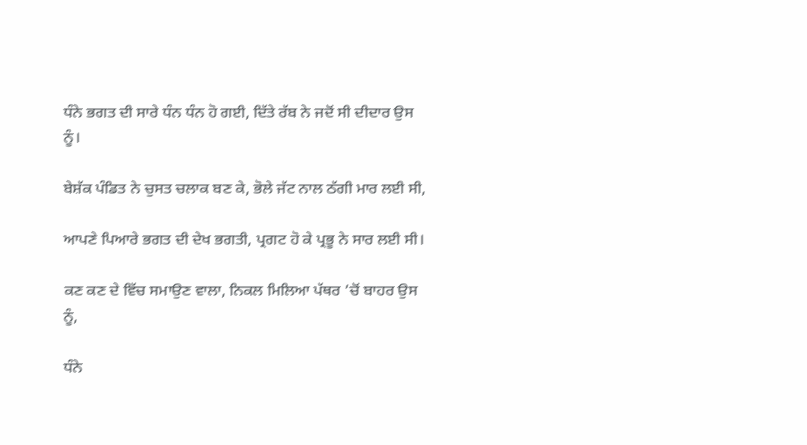ਧੰਨੇ ਭਗਤ ਦੀ ਸਾਰੇ ਧੰਨ ਧੰਨ ਹੋ ਗਈ, ਦਿੱਤੇ ਰੱਬ ਨੇ ਜਦੋਂ ਸੀ ਦੀਦਾਰ ਉਸ ਨੂੰ।

ਬੇਸ਼ੱਕ ਪੰਡਿਤ ਨੇ ਚੁਸਤ ਚਲਾਕ ਬਣ ਕੇ, ਭੋਲੇ ਜੱਟ ਨਾਲ ਠੱਗੀ ਮਾਰ ਲਈ ਸੀ,

ਆਪਣੇ ਪਿਆਰੇ ਭਗਤ ਦੀ ਦੇਖ ਭਗਤੀ, ਪ੍ਰਗਟ ਹੋ ਕੇ ਪ੍ਰਭੂ ਨੇ ਸਾਰ ਲਈ ਸੀ।

ਕਣ ਕਣ ਦੇ ਵਿੱਚ ਸਮਾਉਣ ਵਾਲਾ, ਨਿਕਲ ਮਿਲਿਆ ਪੱਥਰ ’ਚੋਂ ਬਾਹਰ ਉਸ ਨੂੰ,

ਧੰਨੇ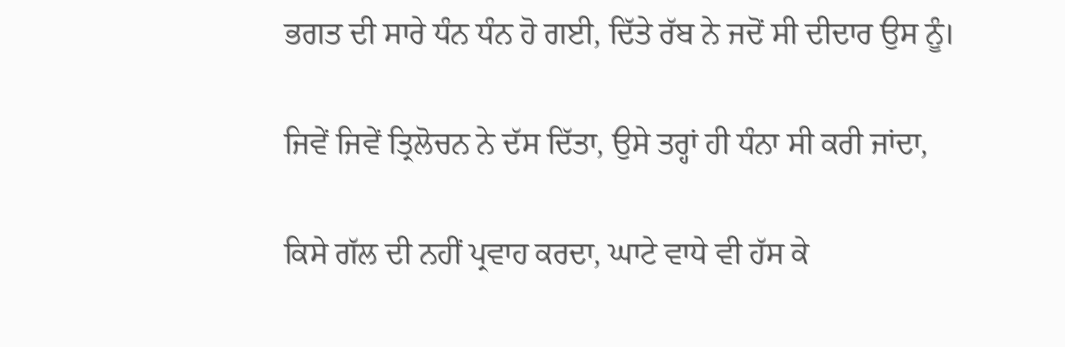ਭਗਤ ਦੀ ਸਾਰੇ ਧੰਨ ਧੰਨ ਹੋ ਗਈ, ਦਿੱਤੇ ਰੱਬ ਨੇ ਜਦੋਂ ਸੀ ਦੀਦਾਰ ਉਸ ਨੂੰ।

ਜਿਵੇਂ ਜਿਵੇਂ ਤ੍ਰਿਲੋਚਨ ਨੇ ਦੱਸ ਦਿੱਤਾ, ਉਸੇ ਤਰ੍ਹਾਂ ਹੀ ਧੰਨਾ ਸੀ ਕਰੀ ਜਾਂਦਾ,

ਕਿਸੇ ਗੱਲ ਦੀ ਨਹੀਂ ਪ੍ਰਵਾਹ ਕਰਦਾ, ਘਾਟੇ ਵਾਧੇ ਵੀ ਹੱਸ ਕੇ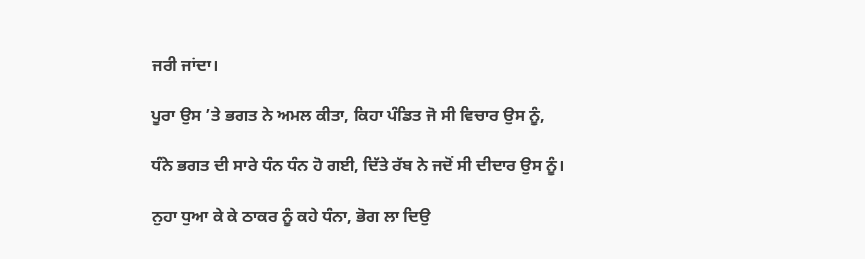ਜਰੀ ਜਾਂਦਾ।

ਪੂਰਾ ਉਸ ’ਤੇ ਭਗਤ ਨੇ ਅਮਲ ਕੀਤਾ, ਕਿਹਾ ਪੰਡਿਤ ਜੋ ਸੀ ਵਿਚਾਰ ਉਸ ਨੂੰ,

ਧੰਨੇ ਭਗਤ ਦੀ ਸਾਰੇ ਧੰਨ ਧੰਨ ਹੋ ਗਈ, ਦਿੱਤੇ ਰੱਬ ਨੇ ਜਦੋਂ ਸੀ ਦੀਦਾਰ ਉਸ ਨੂੰ।

ਨੁਹਾ ਧੁਆ ਕੇ ਕੇ ਠਾਕਰ ਨੂੰ ਕਹੇ ਧੰਨਾ, ਭੋਗ ਲਾ ਦਿਉ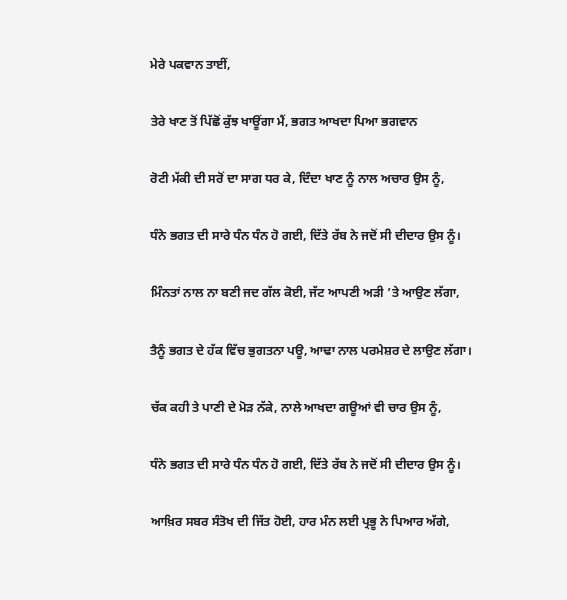ਮੇਰੇ ਪਕਵਾਨ ਤਾਈਂ,

ਤੇਰੇ ਖਾਣ ਤੋਂ ਪਿੱਛੋਂ ਕੁੱਝ ਖਾਊਂਗਾ ਮੈਂ, ਭਗਤ ਆਖਦਾ ਪਿਆ ਭਗਵਾਨ

ਰੋਟੀ ਮੱਕੀ ਦੀ ਸਰੋਂ ਦਾ ਸਾਗ ਧਰ ਕੇ, ਦਿੰਦਾ ਖਾਣ ਨੂੰ ਨਾਲ ਅਚਾਰ ਉਸ ਨੂੰ,

ਧੰਨੇ ਭਗਤ ਦੀ ਸਾਰੇ ਧੰਨ ਧੰਨ ਹੋ ਗਈ, ਦਿੱਤੇ ਰੱਬ ਨੇ ਜਦੋਂ ਸੀ ਦੀਦਾਰ ਉਸ ਨੂੰ।

ਮਿੰਨਤਾਂ ਨਾਲ ਨਾ ਬਣੀ ਜਦ ਗੱਲ ਕੋਈ, ਜੱਟ ਆਪਣੀ ਅੜੀ ’ਤੇ ਆਉਣ ਲੱਗਾ,

ਤੈਨੂੰ ਭਗਤ ਦੇ ਹੱਕ ਵਿੱਚ ਭੁਗਤਨਾ ਪਊ, ਆਢਾ ਨਾਲ ਪਰਮੇਸ਼ਰ ਦੇ ਲਾਉਣ ਲੱਗਾ।

ਚੱਕ ਕਹੀ ਤੇ ਪਾਣੀ ਦੇ ਮੋੜ ਨੱਕੇ, ਨਾਲੇ ਆਖਦਾ ਗਊਆਂ ਵੀ ਚਾਰ ਉਸ ਨੂੰ,

ਧੰਨੇ ਭਗਤ ਦੀ ਸਾਰੇ ਧੰਨ ਧੰਨ ਹੋ ਗਈ, ਦਿੱਤੇ ਰੱਬ ਨੇ ਜਦੋਂ ਸੀ ਦੀਦਾਰ ਉਸ ਨੂੰ।

ਆਖ਼ਿਰ ਸਬਰ ਸੰਤੋਖ ਦੀ ਜਿੱਤ ਹੋਈ, ਹਾਰ ਮੰਨ ਲਈ ਪ੍ਰਭੂ ਨੇ ਪਿਆਰ ਅੱਗੇ,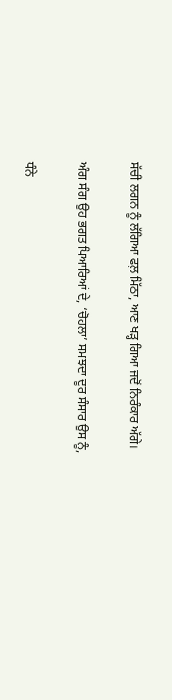ਸੱਚੀ ਲਗਨ ਨੂੰ ਲੱਗਿਆ ਫਲ਼ ਮਿੱਠਾ, ਆਣ ਖੜ੍ਹ ਗਿਆ ਜਦੋਂ ਨਿਰੰਕਾਰ ਅੱਗੇ।

ਅੰਗ ਸੰਗ ਉਹ ਭਗਤ ਪਿਆਰਿਆਂ ਦੇ, ‘ਚੋਹਲਾ’ ਸਮਝਦਾ ਦੂਰ ਸੰਸਾਰ ਉਸ ਨੂੰ,

ਧੰਨੇ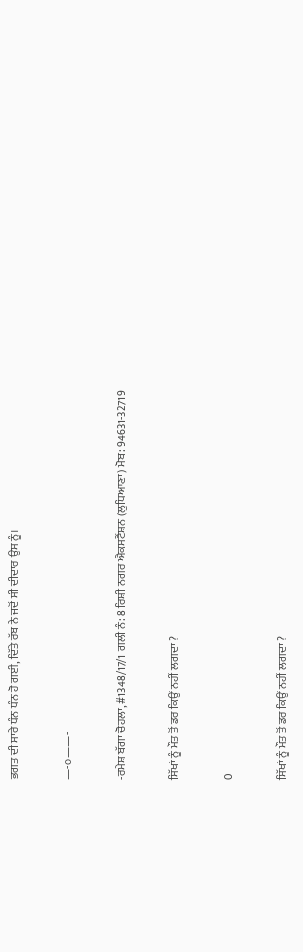ਭਗਤ ਦੀ ਸਾਰੇ ਧੰਨ ਧੰਨ ਹੋ ਗਈ, ਦਿੱਤੇ ਰੱਬ ਨੇ ਜਦੋਂ ਸੀ ਦੀਦਾਰ ਉਸ ਨੂੰ।

—-੦——-

-ਰਮੇਸ਼ ਬੱਗਾ ਚੋਹਲਾ, #1348/17/1 ਗਲੀ ਨੰ: 8 ਰਿਸ਼ੀ ਨਗਰ ਐਕਸਟੈਂਸ਼ਨ (ਲੁਧਿਆਣਾ) ਮੋਬ: 94631-32719

ਸਿੱਖਾਂ ਨੂੰ ਮੌਤ ਤੋਂ ਡਰ ਕਿਉਂ ਨਹੀਂ ਲਗਦਾ ?

0

ਸਿੱਖਾਂ ਨੂੰ ਮੌਤ ਤੋਂ ਡਰ ਕਿਉਂ ਨਹੀਂ ਲਗਦਾ ?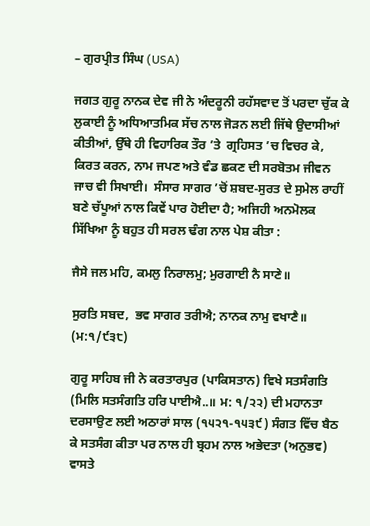– ਗੁਰਪ੍ਰੀਤ ਸਿੰਘ (USA)

ਜਗਤ ਗੁਰੂ ਨਾਨਕ ਦੇਵ ਜੀ ਨੇ ਅੰਦਰੂਨੀ ਰਹੱਸਵਾਦ ਤੋਂ ਪਰਦਾ ਚੁੱਕ ਕੇ ਲੁਕਾਈ ਨੂੰ ਅਧਿਆਤਮਿਕ ਸੱਚ ਨਾਲ ਜੋੜਨ ਲਈ ਜਿੱਥੇ ਉਦਾਸੀਆਂ ਕੀਤੀਆਂ, ਉੱਥੇ ਹੀ ਵਿਹਾਰਿਕ ਤੌਰ ’ਤੇ  ਗ੍ਰਹਿਸਤ ’ਚ ਵਿਚਰ ਕੇ, ਕਿਰਤ ਕਰਨ, ਨਾਮ ਜਪਣ ਅਤੇ ਵੰਡ ਛਕਣ ਦੀ ਸਰਬੋਤਮ ਜੀਵਨ ਜਾਚ ਵੀ ਸਿਖਾਈ।  ਸੰਸਾਰ ਸਾਗਰ ’ਚੋਂ ਸ਼ਬਦ-ਸੁਰਤ ਦੇ ਸੁਮੇਲ ਰਾਹੀਂ ਬਣੇ ਚੱਪੂਆਂ ਨਾਲ ਕਿਵੇਂ ਪਾਰ ਹੋਈਦਾ ਹੈ; ਅਜਿਹੀ ਅਨਮੋਲਕ ਸਿੱਖਿਆ ਨੂੰ ਬਹੁਤ ਹੀ ਸਰਲ ਢੰਗ ਨਾਲ ਪੇਸ਼ ਕੀਤਾ :

ਜੈਸੇ ਜਲ ਮਹਿ, ਕਮਲੁ ਨਿਰਾਲਮੁ; ਮੁਰਗਾਈ ਨੈ ਸਾਣੇ॥

ਸੁਰਤਿ ਸਬਦ,  ਭਵ ਸਾਗਰ ਤਰੀਐ; ਨਾਨਕ ਨਾਮੁ ਵਖਾਣੈ॥ (ਮ:੧/੯੩੮)

ਗੁਰੂ ਸਾਹਿਬ ਜੀ ਨੇ ਕਰਤਾਰਪੁਰ (ਪਾਕਿਸਤਾਨ) ਵਿਖੇ ਸਤਸੰਗਤਿ (ਮਿਲਿ ਸਤਸੰਗਤਿ ਹਰਿ ਪਾਈਐ..॥ ਮ: ੧/੨੨) ਦੀ ਮਹਾਨਤਾ ਦਰਸਾਉਣ ਲਈ ਅਠਾਰਾਂ ਸਾਲ (੧੫੨੧-੧੫੩੯) ਸੰਗਤ ਵਿੱਚ ਬੈਠ ਕੇ ਸਤਸੰਗ ਕੀਤਾ ਪਰ ਨਾਲ ਹੀ ਬ੍ਰਹਮ ਨਾਲ ਅਭੇਦਤਾ (ਅਨੁਭਵ) ਵਾਸਤੇ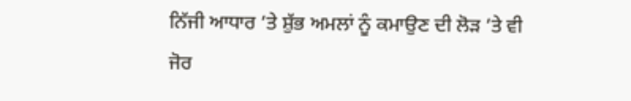ਨਿੱਜੀ ਆਧਾਰ ’ਤੇ ਸ਼ੁੱਭ ਅਮਲਾਂ ਨੂੰ ਕਮਾਉਣ ਦੀ ਲੋੜ ’ਤੇ ਵੀ ਜੋਰ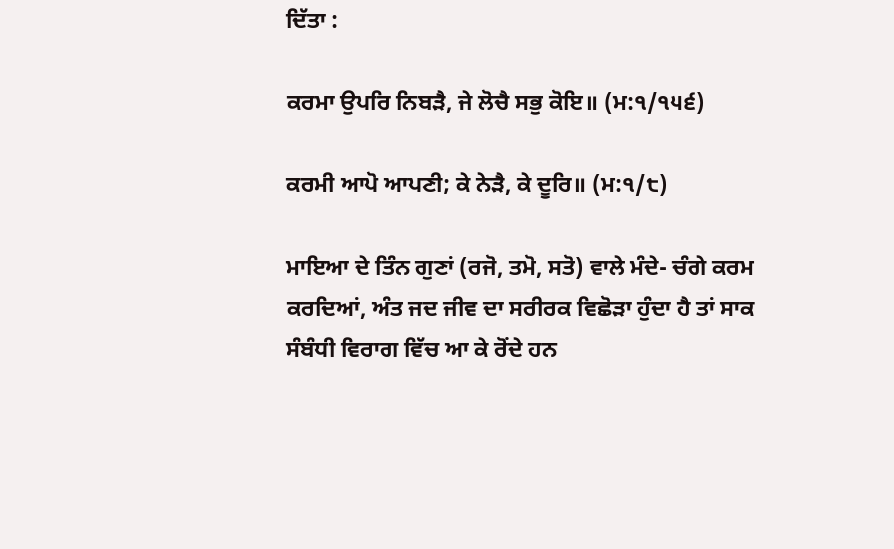ਦਿੱਤਾ :

ਕਰਮਾ ਉਪਰਿ ਨਿਬੜੈ, ਜੇ ਲੋਚੈ ਸਭੁ ਕੋਇ॥ (ਮ:੧/੧੫੬)

ਕਰਮੀ ਆਪੋ ਆਪਣੀ; ਕੇ ਨੇੜੈ, ਕੇ ਦੂਰਿ॥ (ਮ:੧/੮)

ਮਾਇਆ ਦੇ ਤਿੰਨ ਗੁਣਾਂ (ਰਜੋ, ਤਮੋ, ਸਤੋ) ਵਾਲੇ ਮੰਦੇ- ਚੰਗੇ ਕਰਮ ਕਰਦਿਆਂ, ਅੰਤ ਜਦ ਜੀਵ ਦਾ ਸਰੀਰਕ ਵਿਛੋੜਾ ਹੁੰਦਾ ਹੈ ਤਾਂ ਸਾਕ ਸੰਬੰਧੀ ਵਿਰਾਗ ਵਿੱਚ ਆ ਕੇ ਰੋਂਦੇ ਹਨ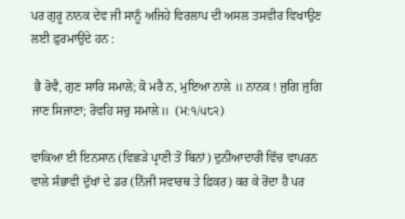ਪਰ ਗੁਰੂ ਨਾਨਕ ਦੇਵ ਜੀ ਸਾਨੂੰ ਅਜਿਹੇ ਵਿਰਲਾਪ ਦੀ ਅਸਲ ਤਸਵੀਰ ਵਿਖਾਉਣ ਲਈ ਫ਼ੁਰਮਾਉਂਦੇ ਹਨ :

 ਭੈ ਰੋਵੈ, ਗੁਣ ਸਾਰਿ ਸਮਾਲੇ; ਕੋ ਮਰੈ ਨ, ਮੁਇਆ ਨਾਲੇ ॥ ਨਾਨਕ ! ਜੁਗਿ ਜੁਗਿ ਜਾਣ ਸਿਜਾਣਾ; ਰੋਵਹਿ ਸਚੁ ਸਮਾਲੇ॥  (ਮ:੧/੫੮੨)

ਵਾਕਿਆ ਈ ਇਨਸਾਨ (ਵਿਛੜੇ ਪ੍ਰਾਣੀ ਤੋਂ ਬਿਨਾਂ) ਦੁਨੀਆਦਾਰੀ ਵਿੱਚ ਵਾਪਰਨ ਵਾਲੇ ਸੰਭਾਵੀ ਦੁੱਖਾਂ ਦੇ ਡਰ (ਨਿੱਜੀ ਸਵਾਰਥ ਤੇ ਫ਼ਿਕਰ) ਕਰ ਕੇ ਰੋਂਦਾ ਹੈ ਪਰ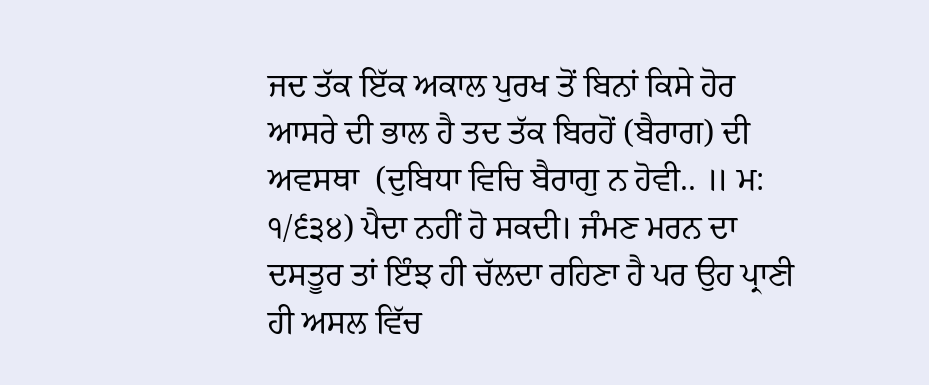ਜਦ ਤੱਕ ਇੱਕ ਅਕਾਲ ਪੁਰਖ ਤੋਂ ਬਿਨਾਂ ਕਿਸੇ ਹੋਰ ਆਸਰੇ ਦੀ ਭਾਲ ਹੈ ਤਦ ਤੱਕ ਬਿਰਹੋਂ (ਬੈਰਾਗ) ਦੀ ਅਵਸਥਾ  (ਦੁਬਿਧਾ ਵਿਚਿ ਬੈਰਾਗੁ ਨ ਹੋਵੀ.. ॥ ਮ: ੧/੬੩੪) ਪੈਦਾ ਨਹੀਂ ਹੋ ਸਕਦੀ। ਜੰਮਣ ਮਰਨ ਦਾ ਦਸਤੂਰ ਤਾਂ ਇੰਝ ਹੀ ਚੱਲਦਾ ਰਹਿਣਾ ਹੈ ਪਰ ਉਹ ਪ੍ਰਾਣੀ ਹੀ ਅਸਲ ਵਿੱਚ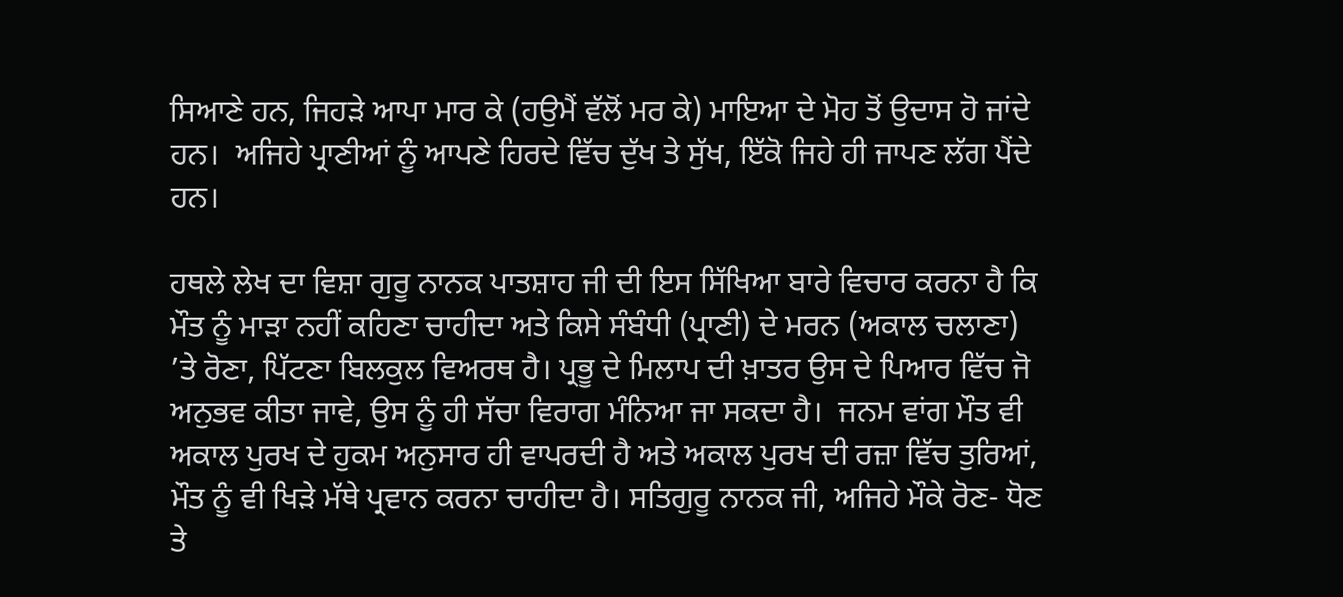ਸਿਆਣੇ ਹਨ, ਜਿਹੜੇ ਆਪਾ ਮਾਰ ਕੇ (ਹਉਮੈਂ ਵੱਲੋਂ ਮਰ ਕੇ) ਮਾਇਆ ਦੇ ਮੋਹ ਤੋਂ ਉਦਾਸ ਹੋ ਜਾਂਦੇ ਹਨ।  ਅਜਿਹੇ ਪ੍ਰਾਣੀਆਂ ਨੂੰ ਆਪਣੇ ਹਿਰਦੇ ਵਿੱਚ ਦੁੱਖ ਤੇ ਸੁੱਖ, ਇੱਕੋ ਜਿਹੇ ਹੀ ਜਾਪਣ ਲੱਗ ਪੈਂਦੇ ਹਨ।

ਹਥਲੇ ਲੇਖ ਦਾ ਵਿਸ਼ਾ ਗੁਰੂ ਨਾਨਕ ਪਾਤਸ਼ਾਹ ਜੀ ਦੀ ਇਸ ਸਿੱਖਿਆ ਬਾਰੇ ਵਿਚਾਰ ਕਰਨਾ ਹੈ ਕਿ ਮੌਤ ਨੂੰ ਮਾੜਾ ਨਹੀਂ ਕਹਿਣਾ ਚਾਹੀਦਾ ਅਤੇ ਕਿਸੇ ਸੰਬੰਧੀ (ਪ੍ਰਾਣੀ) ਦੇ ਮਰਨ (ਅਕਾਲ ਚਲਾਣਾ) ’ਤੇ ਰੋਣਾ, ਪਿੱਟਣਾ ਬਿਲਕੁਲ ਵਿਅਰਥ ਹੈ। ਪ੍ਰਭੂ ਦੇ ਮਿਲਾਪ ਦੀ ਖ਼ਾਤਰ ਉਸ ਦੇ ਪਿਆਰ ਵਿੱਚ ਜੋ ਅਨੁਭਵ ਕੀਤਾ ਜਾਵੇ, ਉਸ ਨੂੰ ਹੀ ਸੱਚਾ ਵਿਰਾਗ ਮੰਨਿਆ ਜਾ ਸਕਦਾ ਹੈ।  ਜਨਮ ਵਾਂਗ ਮੌਤ ਵੀ ਅਕਾਲ ਪੁਰਖ ਦੇ ਹੁਕਮ ਅਨੁਸਾਰ ਹੀ ਵਾਪਰਦੀ ਹੈ ਅਤੇ ਅਕਾਲ ਪੁਰਖ ਦੀ ਰਜ਼ਾ ਵਿੱਚ ਤੁਰਿਆਂ, ਮੌਤ ਨੂੰ ਵੀ ਖਿੜੇ ਮੱਥੇ ਪ੍ਰਵਾਨ ਕਰਨਾ ਚਾਹੀਦਾ ਹੈ। ਸਤਿਗੁਰੂ ਨਾਨਕ ਜੀ, ਅਜਿਹੇ ਮੌਕੇ ਰੋਣ- ਧੋਣ ਤੇ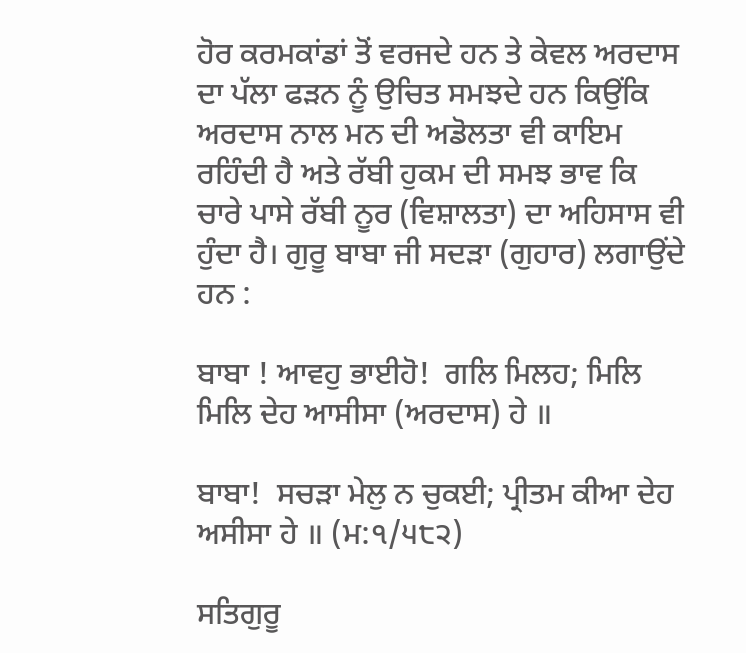ਹੋਰ ਕਰਮਕਾਂਡਾਂ ਤੋਂ ਵਰਜਦੇ ਹਨ ਤੇ ਕੇਵਲ ਅਰਦਾਸ ਦਾ ਪੱਲਾ ਫੜਨ ਨੂੰ ਉਚਿਤ ਸਮਝਦੇ ਹਨ ਕਿਉਂਕਿ ਅਰਦਾਸ ਨਾਲ ਮਨ ਦੀ ਅਡੋਲਤਾ ਵੀ ਕਾਇਮ ਰਹਿੰਦੀ ਹੈ ਅਤੇ ਰੱਬੀ ਹੁਕਮ ਦੀ ਸਮਝ ਭਾਵ ਕਿ ਚਾਰੇ ਪਾਸੇ ਰੱਬੀ ਨੂਰ (ਵਿਸ਼ਾਲਤਾ) ਦਾ ਅਹਿਸਾਸ ਵੀ ਹੁੰਦਾ ਹੈ। ਗੁਰੂ ਬਾਬਾ ਜੀ ਸਦੜਾ (ਗੁਹਾਰ) ਲਗਾਉਂਦੇ ਹਨ :

ਬਾਬਾ ! ਆਵਹੁ ਭਾਈਹੋ!  ਗਲਿ ਮਿਲਹ; ਮਿਲਿ ਮਿਲਿ ਦੇਹ ਆਸੀਸਾ (ਅਰਦਾਸ) ਹੇ ॥

ਬਾਬਾ!  ਸਚੜਾ ਮੇਲੁ ਨ ਚੁਕਈ; ਪ੍ਰੀਤਮ ਕੀਆ ਦੇਹ ਅਸੀਸਾ ਹੇ ॥ (ਮ:੧/੫੮੨)

ਸਤਿਗੁਰੂ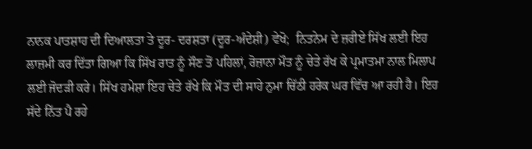ਨਾਨਕ ਪਾਤਸ਼ਾਹ ਦੀ ਦਿਆਲਤਾ ਤੇ ਦੂਰ- ਦਰਸ਼ਤਾ (ਦੂਰ-ਅੰਦੇਸ਼ੀ) ਵੇਖੋ;  ਨਿਤਨੇਮ ਦੇ ਜ਼ਰੀਏ ਸਿੱਖ ਲਈ ਇਹ ਲਾਜ਼ਮੀ ਕਰ ਦਿੱਤਾ ਗਿਆ ਕਿ ਸਿੱਖ ਰਾਤ ਨੂੰ ਸੌਣ ਤੋਂ ਪਹਿਲਾਂ, ਰੋਜ਼ਾਨਾ ਮੌਤ ਨੂੰ ਚੇਤੇ ਰੱਖ ਕੇ ਪ੍ਰਮਾਤਮਾ ਨਾਲ ਮਿਲਾਪ ਲਈ ਜੋਦੜੀ ਕਰੇ। ਸਿੱਖ ਹਮੇਸ਼ਾ ਇਹ ਚੇਤੇ ਰੱਖੇ ਕਿ ਮੌਤ ਦੀ ਸਾਹੇ ਨੁਮਾ ਚਿੱਠੀ ਹਰੇਕ ਘਰ ਵਿੱਚ ਆ ਰਹੀ ਹੈ। ਇਹ ਸੱਦੇ ਨਿੱਤ ਪੈ ਰਹੇ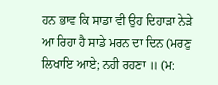ਹਨ ਭਾਵ ਕਿ ਸਾਡਾ ਵੀ ਉਹ ਦਿਹਾੜਾ ਨੇੜੇ ਆ ਰਿਹਾ ਹੈ ਸਾਡੇ ਮਰਨ ਦਾ ਦਿਨ (ਮਰਣੁ ਲਿਖਾਇ ਆਏ; ਨਹੀ ਰਹਣਾ ॥ (ਮ: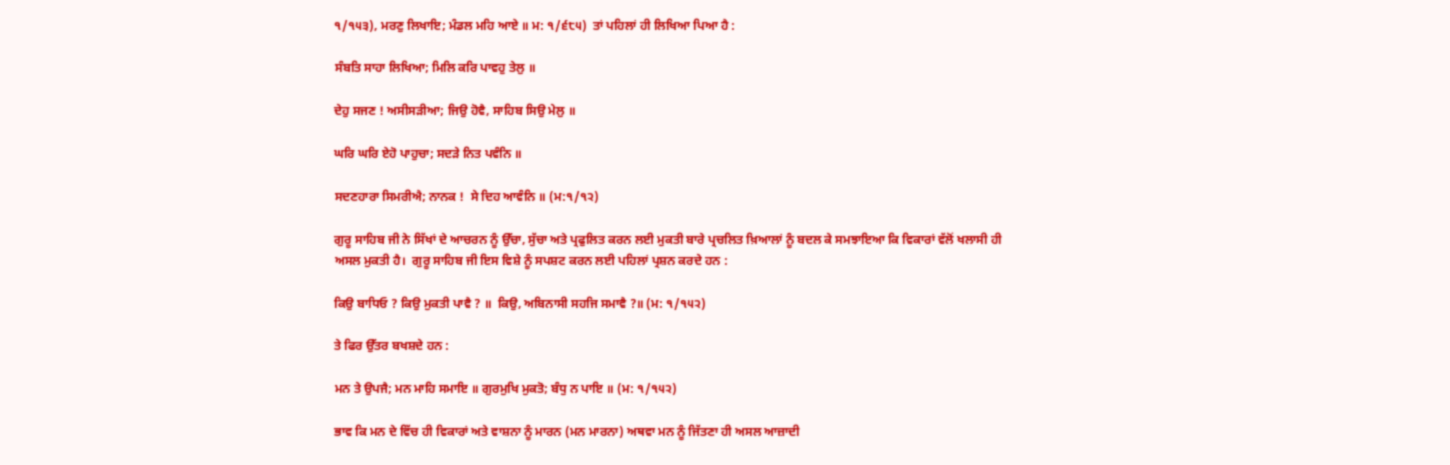੧/੧੫੩), ਮਰਣੁ ਲਿਖਾਇ; ਮੰਡਲ ਮਹਿ ਆਏ ॥ ਮ: ੧/੬੮੫)  ਤਾਂ ਪਹਿਲਾਂ ਹੀ ਲਿਖਿਆ ਪਿਆ ਹੈ :

ਸੰਬਤਿ ਸਾਹਾ ਲਿਖਿਆ; ਮਿਲਿ ਕਰਿ ਪਾਵਹੁ ਤੇਲੁ ॥

ਦੇਹੁ ਸਜਣ ! ਅਸੀਸੜੀਆ; ਜਿਉ ਹੋਵੈ, ਸਾਹਿਬ ਸਿਉ ਮੇਲੁ ॥

ਘਰਿ ਘਰਿ ਏਹੋ ਪਾਹੁਚਾ; ਸਦੜੇ ਨਿਤ ਪਵੰਨਿ ॥

ਸਦਣਹਾਰਾ ਸਿਮਰੀਐ; ਨਾਨਕ !  ਸੇ ਦਿਹ ਆਵੰਨਿ ॥ (ਮ:੧/੧੨)

ਗੁਰੂ ਸਾਹਿਬ ਜੀ ਨੇ ਸਿੱਖਾਂ ਦੇ ਆਚਰਨ ਨੂੰ ਉੱਚਾ, ਸੁੱਚਾ ਅਤੇ ਪ੍ਰਫੁਲਿਤ ਕਰਨ ਲਈ ਮੁਕਤੀ ਬਾਰੇ ਪ੍ਰਚਲਿਤ ਖ਼ਿਆਲਾਂ ਨੂੰ ਬਦਲ ਕੇ ਸਮਝਾਇਆ ਕਿ ਵਿਕਾਰਾਂ ਵੱਲੋਂ ਖਲਾਸੀ ਹੀ ਅਸਲ ਮੁਕਤੀ ਹੈ।  ਗੁਰੂ ਸਾਹਿਬ ਜੀ ਇਸ ਵਿਸ਼ੇ ਨੂੰ ਸਪਸ਼ਟ ਕਰਨ ਲਈ ਪਹਿਲਾਂ ਪ੍ਰਸ਼ਨ ਕਰਦੇ ਹਨ :

ਕਿਉ ਬਾਧਿਓ ? ਕਿਉ ਮੁਕਤੀ ਪਾਵੈ ? ॥  ਕਿਉ, ਅਬਿਨਾਸੀ ਸਹਜਿ ਸਮਾਵੈ ?॥ (ਮ: ੧/੧੫੨)

ਤੇ ਫਿਰ ਉੱਤਰ ਬਖਸ਼ਦੇ ਹਨ :

ਮਨ ਤੇ ਉਪਜੈ; ਮਨ ਮਾਹਿ ਸਮਾਇ ॥ ਗੁਰਮੁਖਿ ਮੁਕਤੋ; ਬੰਧੁ ਨ ਪਾਇ ॥ (ਮ: ੧/੧੫੨)

ਭਾਵ ਕਿ ਮਨ ਦੇ ਵਿੱਚ ਹੀ ਵਿਕਾਰਾਂ ਅਤੇ ਵਾਸ਼ਨਾ ਨੂੰ ਮਾਰਨ (ਮਨ ਮਾਰਨਾ) ਅਥਵਾ ਮਨ ਨੂੰ ਜਿੱਤਣਾ ਹੀ ਅਸਲ ਆਜ਼ਾਦੀ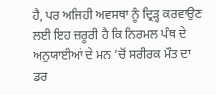ਹੈ, ਪਰ ਅਜਿਹੀ ਅਵਸਥਾ ਨੂੰ ਦ੍ਰਿੜ੍ਹ ਕਰਵਾਉਣ ਲਈ ਇਹ ਜ਼ਰੂਰੀ ਹੈ ਕਿ ਨਿਰਮਲ ਪੰਥ ਦੇ ਅਨੁਯਾਈਆਂ ਦੇ ਮਨ ’ਚੋਂ ਸਰੀਰਕ ਮੌਤ ਦਾ ਡਰ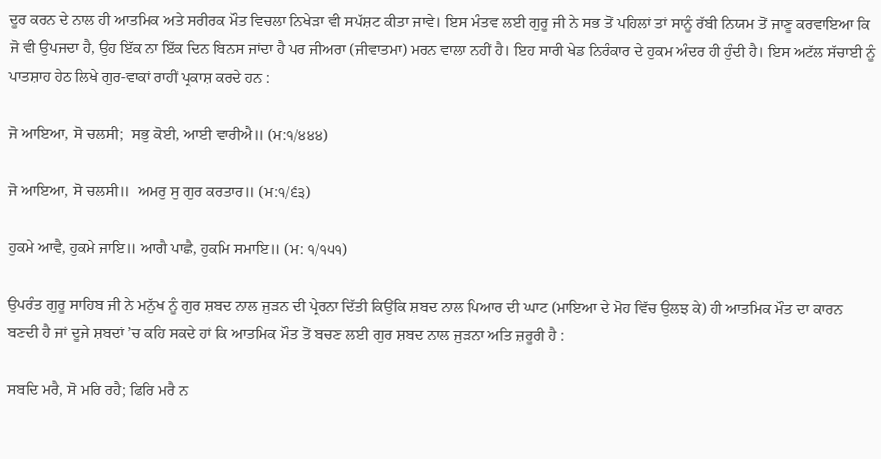ਦੂਰ ਕਰਨ ਦੇ ਨਾਲ ਹੀ ਆਤਮਿਕ ਅਤੇ ਸਰੀਰਕ ਮੌਤ ਵਿਚਲਾ ਨਿਖੇੜਾ ਵੀ ਸਪੱਸ਼ਟ ਕੀਤਾ ਜਾਵੇ। ਇਸ ਮੰਤਵ ਲਈ ਗੁਰੂ ਜੀ ਨੇ ਸਭ ਤੋਂ ਪਹਿਲਾਂ ਤਾਂ ਸਾਨੂੰ ਰੱਬੀ ਨਿਯਮ ਤੋਂ ਜਾਣੂ ਕਰਵਾਇਆ ਕਿ ਜੋ ਵੀ ਉਪਜਦਾ ਹੈ, ਉਹ ਇੱਕ ਨਾ ਇੱਕ ਦਿਨ ਬਿਨਸ ਜਾਂਦਾ ਹੈ ਪਰ ਜੀਅਰਾ (ਜੀਵਾਤਮਾ) ਮਰਨ ਵਾਲਾ ਨਹੀਂ ਹੈ। ਇਹ ਸਾਰੀ ਖੇਡ ਨਿਰੰਕਾਰ ਦੇ ਹੁਕਮ ਅੰਦਰ ਹੀ ਹੁੰਦੀ ਹੈ। ਇਸ ਅਟੱਲ ਸੱਚਾਈ ਨੂੰ ਪਾਤਸ਼ਾਹ ਹੇਠ ਲਿਖੇ ਗੁਰ-ਵਾਕਾਂ ਰਾਹੀਂ ਪ੍ਰਕਾਸ਼ ਕਰਦੇ ਹਨ :

ਜੋ ਆਇਆ, ਸੋ ਚਲਸੀ;  ਸਭੁ ਕੋਈ, ਆਈ ਵਾਰੀਐ॥ (ਮ:੧/੪੪੪)

ਜੋ ਆਇਆ, ਸੋ ਚਲਸੀ॥  ਅਮਰੁ ਸੁ ਗੁਰ ਕਰਤਾਰ॥ (ਮ:੧/੬੩)

ਹੁਕਮੇ ਆਵੈ, ਹੁਕਮੇ ਜਾਇ॥ ਆਗੈ ਪਾਛੈ, ਹੁਕਮਿ ਸਮਾਇ॥ (ਮ: ੧/੧੫੧)

ਉਪਰੰਤ ਗੁਰੂ ਸਾਹਿਬ ਜੀ ਨੇ ਮਨੁੱਖ ਨੂੰ ਗੁਰ ਸ਼ਬਦ ਨਾਲ ਜੁੜਨ ਦੀ ਪ੍ਰੇਰਨਾ ਦਿੱਤੀ ਕਿਉਂਕਿ ਸ਼ਬਦ ਨਾਲ ਪਿਆਰ ਦੀ ਘਾਟ (ਮਾਇਆ ਦੇ ਮੋਹ ਵਿੱਚ ਉਲਝ ਕੇ) ਹੀ ਆਤਮਿਕ ਮੌਤ ਦਾ ਕਾਰਨ ਬਣਦੀ ਹੈ ਜਾਂ ਦੂਜੇ ਸ਼ਬਦਾਂ ’ਚ ਕਹਿ ਸਕਦੇ ਹਾਂ ਕਿ ਆਤਮਿਕ ਮੌਤ ਤੋਂ ਬਚਣ ਲਈ ਗੁਰ ਸ਼ਬਦ ਨਾਲ ਜੁੜਨਾ ਅਤਿ ਜ਼ਰੂਰੀ ਹੈ :

ਸਬਦਿ ਮਰੈ, ਸੋ ਮਰਿ ਰਹੈ; ਫਿਰਿ ਮਰੈ ਨ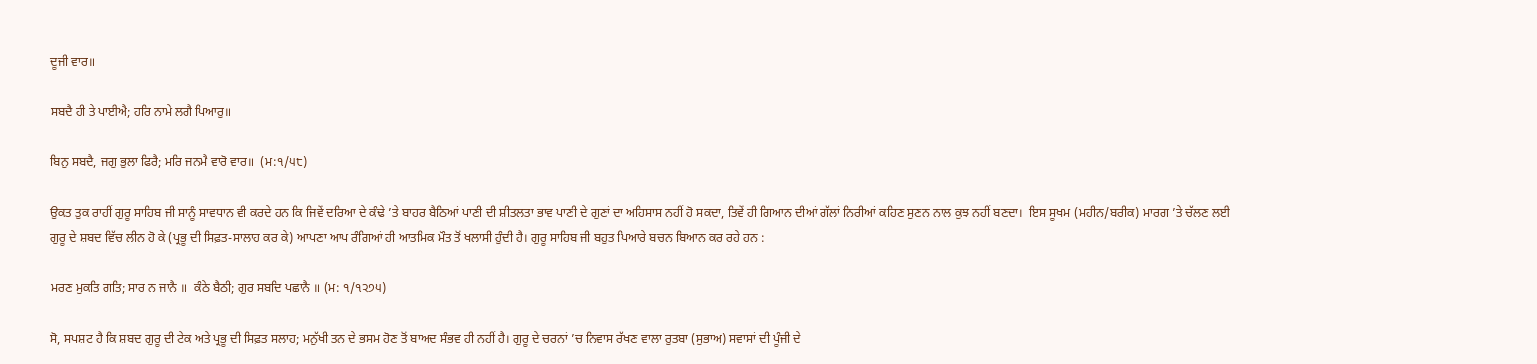ਦੂਜੀ ਵਾਰ॥

ਸਬਦੈ ਹੀ ਤੇ ਪਾਈਐ; ਹਰਿ ਨਾਮੇ ਲਗੈ ਪਿਆਰੁ॥

ਬਿਨੁ ਸਬਦੈ, ਜਗੁ ਭੁਲਾ ਫਿਰੈ; ਮਰਿ ਜਨਮੈ ਵਾਰੋ ਵਾਰ॥  (ਮ:੧/੫੮)

ਉਕਤ ਤੁਕ ਰਾਹੀਂ ਗੁਰੂ ਸਾਹਿਬ ਜੀ ਸਾਨੂੰ ਸਾਵਧਾਨ ਵੀ ਕਰਦੇ ਹਨ ਕਿ ਜਿਵੇਂ ਦਰਿਆ ਦੇ ਕੰਢੇ ’ਤੇ ਬਾਹਰ ਬੈਠਿਆਂ ਪਾਣੀ ਦੀ ਸ਼ੀਤਲਤਾ ਭਾਵ ਪਾਣੀ ਦੇ ਗੁਣਾਂ ਦਾ ਅਹਿਸਾਸ ਨਹੀਂ ਹੋ ਸਕਦਾ, ਤਿਵੇਂ ਹੀ ਗਿਆਨ ਦੀਆਂ ਗੱਲਾਂ ਨਿਰੀਆਂ ਕਹਿਣ ਸੁਣਨ ਨਾਲ ਕੁਝ ਨਹੀਂ ਬਣਦਾ।  ਇਸ ਸੂਖਮ (ਮਹੀਨ/ਬਰੀਕ) ਮਾਰਗ ’ਤੇ ਚੱਲਣ ਲਈ ਗੁਰੂ ਦੇ ਸ਼ਬਦ ਵਿੱਚ ਲੀਨ ਹੋ ਕੇ (ਪ੍ਰਭੂ ਦੀ ਸਿਫ਼ਤ-ਸਾਲਾਹ ਕਰ ਕੇ) ਆਪਣਾ ਆਪ ਰੰਗਿਆਂ ਹੀ ਆਤਮਿਕ ਮੌਤ ਤੋਂ ਖਲਾਸੀ ਹੁੰਦੀ ਹੈ। ਗੁਰੂ ਸਾਹਿਬ ਜੀ ਬਹੁਤ ਪਿਆਰੇ ਬਚਨ ਬਿਆਨ ਕਰ ਰਹੇ ਹਨ :

ਮਰਣ ਮੁਕਤਿ ਗਤਿ; ਸਾਰ ਨ ਜਾਨੈ ॥  ਕੰਠੇ ਬੈਠੀ; ਗੁਰ ਸਬਦਿ ਪਛਾਨੈ ॥ (ਮ: ੧/੧੨੭੫)

ਸੋ, ਸਪਸ਼ਟ ਹੈ ਕਿ ਸ਼ਬਦ ਗੁਰੂ ਦੀ ਟੇਕ ਅਤੇ ਪ੍ਰਭੂ ਦੀ ਸਿਫ਼ਤ ਸਲਾਹ; ਮਨੁੱਖੀ ਤਨ ਦੇ ਭਸਮ ਹੋਣ ਤੋਂ ਬਾਅਦ ਸੰਭਵ ਹੀ ਨਹੀਂ ਹੈ। ਗੁਰੂ ਦੇ ਚਰਨਾਂ ’ਚ ਨਿਵਾਸ ਰੱਖਣ ਵਾਲਾ ਰੁਤਬਾ (ਸੁਭਾਅ) ਸਵਾਸਾਂ ਦੀ ਪੂੰਜੀ ਦੇ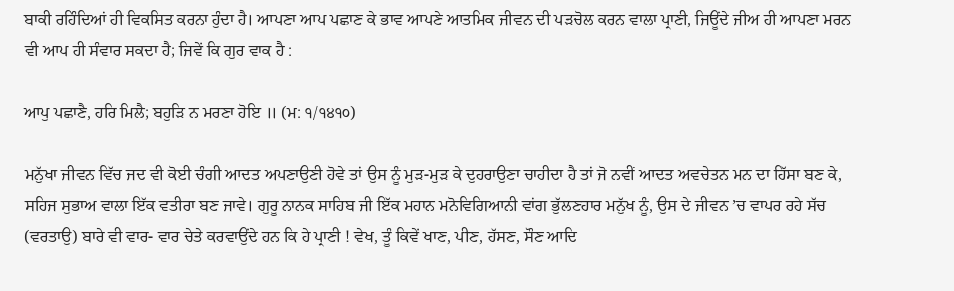ਬਾਕੀ ਰਹਿੰਦਿਆਂ ਹੀ ਵਿਕਸਿਤ ਕਰਨਾ ਹੁੰਦਾ ਹੈ। ਆਪਣਾ ਆਪ ਪਛਾਣ ਕੇ ਭਾਵ ਆਪਣੇ ਆਤਮਿਕ ਜੀਵਨ ਦੀ ਪੜਚੋਲ ਕਰਨ ਵਾਲਾ ਪ੍ਰਾਣੀ, ਜਿਊਂਦੇ ਜੀਅ ਹੀ ਆਪਣਾ ਮਰਨ ਵੀ ਆਪ ਹੀ ਸੰਵਾਰ ਸਕਦਾ ਹੈ; ਜਿਵੇਂ ਕਿ ਗੁਰ ਵਾਕ ਹੈ :

ਆਪੁ ਪਛਾਣੈ, ਹਰਿ ਮਿਲੈ; ਬਹੁੜਿ ਨ ਮਰਣਾ ਹੋਇ ॥ (ਮ: ੧/੧੪੧੦)

ਮਨੁੱਖਾ ਜੀਵਨ ਵਿੱਚ ਜਦ ਵੀ ਕੋਈ ਚੰਗੀ ਆਦਤ ਅਪਣਾਉਣੀ ਹੋਵੇ ਤਾਂ ਉਸ ਨੂੰ ਮੁੜ-ਮੁੜ ਕੇ ਦੁਹਰਾਉਣਾ ਚਾਹੀਦਾ ਹੈ ਤਾਂ ਜੋ ਨਵੀਂ ਆਦਤ ਅਵਚੇਤਨ ਮਨ ਦਾ ਹਿੱਸਾ ਬਣ ਕੇ, ਸਹਿਜ ਸੁਭਾਅ ਵਾਲਾ ਇੱਕ ਵਤੀਰਾ ਬਣ ਜਾਵੇ। ਗੁਰੂ ਨਾਨਕ ਸਾਹਿਬ ਜੀ ਇੱਕ ਮਹਾਨ ਮਨੋਵਿਗਿਆਨੀ ਵਾਂਗ ਭੁੱਲਣਹਾਰ ਮਨੁੱਖ ਨੂੰ, ਉਸ ਦੇ ਜੀਵਨ ’ਚ ਵਾਪਰ ਰਹੇ ਸੱਚ (ਵਰਤਾਉ) ਬਾਰੇ ਵੀ ਵਾਰ- ਵਾਰ ਚੇਤੇ ਕਰਵਾਉਂਦੇ ਹਨ ਕਿ ਹੇ ਪ੍ਰਾਣੀ ! ਵੇਖ, ਤੂੰ ਕਿਵੇਂ ਖਾਣ, ਪੀਣ, ਹੱਸਣ, ਸੌਣ ਆਦਿ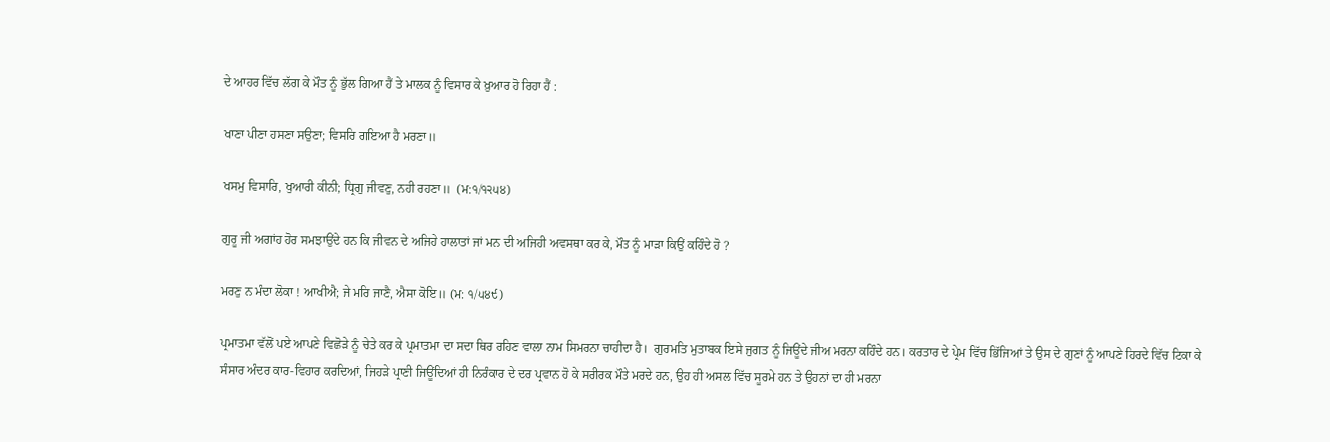ਦੇ ਆਹਰ ਵਿੱਚ ਲੱਗ ਕੇ ਮੌਤ ਨੂੰ ਭੁੱਲ ਗਿਆ ਹੈਂ ਤੇ ਮਾਲਕ ਨੂੰ ਵਿਸਾਰ ਕੇ ਖ਼ੁਆਰ ਹੋ ਰਿਹਾ ਹੈਂ :

ਖਾਣਾ ਪੀਣਾ ਹਸਣਾ ਸਉਣਾ; ਵਿਸਰਿ ਗਇਆ ਹੈ ਮਰਣਾ॥

ਖਸਮੁ ਵਿਸਾਰਿ, ਖੁਆਰੀ ਕੀਨੀ; ਧ੍ਰਿਗੁ ਜੀਵਣੁ, ਨਹੀ ਰਹਣਾ॥  (ਮ:੧/੧੨੫੪)

ਗੁਰੂ ਜੀ ਅਗਾਂਹ ਹੋਰ ਸਮਝਾਉਂਦੇ ਹਨ ਕਿ ਜੀਵਨ ਦੇ ਅਜਿਹੇ ਹਾਲਾਤਾਂ ਜਾਂ ਮਨ ਦੀ ਅਜਿਹੀ ਅਵਸਥਾ ਕਰ ਕੇ, ਮੌਤ ਨੂੰ ਮਾੜਾ ਕਿਉਂ ਕਹਿੰਦੇ ਹੋ ?

ਮਰਣੁ ਨ ਮੰਦਾ ਲੋਕਾ ! ਆਖੀਐ; ਜੇ ਮਰਿ ਜਾਣੈ, ਐਸਾ ਕੋਇ॥ (ਮ: ੧/੫੪੯)

ਪ੍ਰਮਾਤਮਾ ਵੱਲੋਂ ਪਏ ਆਪਣੇ ਵਿਛੋੜੇ ਨੂੰ ਚੇਤੇ ਕਰ ਕੇ ਪ੍ਰਮਾਤਮਾ ਦਾ ਸਦਾ ਥਿਰ ਰਹਿਣ ਵਾਲਾ ਨਾਮ ਸਿਮਰਨਾ ਚਾਹੀਦਾ ਹੈ।  ਗੁਰਮਤਿ ਮੁਤਾਬਕ ਇਸੇ ਜੁਗਤ ਨੂੰ ਜਿਊਂਦੇ ਜੀਅ ਮਰਨਾ ਕਹਿੰਦੇ ਹਨ। ਕਰਤਾਰ ਦੇ ਪ੍ਰੇਮ ਵਿੱਚ ਭਿੱਜਿਆਂ ਤੇ ਉਸ ਦੇ ਗੁਣਾਂ ਨੂੰ ਆਪਣੇ ਹਿਰਦੇ ਵਿੱਚ ਟਿਕਾ ਕੇ ਸੰਸਾਰ ਅੰਦਰ ਕਾਰ-ਵਿਹਾਰ ਕਰਦਿਆਂ, ਜਿਹੜੇ ਪ੍ਰਾਣੀ ਜਿਊਂਦਿਆਂ ਹੀ ਨਿਰੰਕਾਰ ਦੇ ਦਰ ਪ੍ਰਵਾਨ ਹੋ ਕੇ ਸਰੀਰਕ ਮੌਤੇ ਮਰਦੇ ਹਨ, ਉਹ ਹੀ ਅਸਲ ਵਿੱਚ ਸੂਰਮੇ ਹਨ ਤੇ ਉਹਨਾਂ ਦਾ ਹੀ ਮਰਨਾ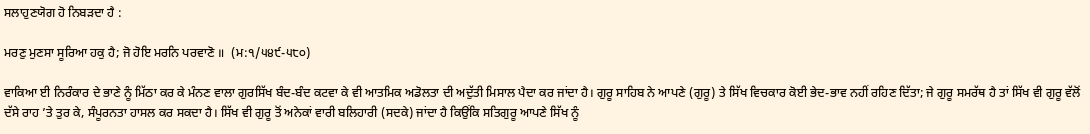ਸਲਾਹੁਣਯੋਗ ਹੋ ਨਿਬੜਦਾ ਹੈ :

ਮਰਣੁ ਮੁਣਸਾ ਸੂਰਿਆ ਹਕੁ ਹੈ; ਜੋ ਹੋਇ ਮਰਨਿ ਪਰਵਾਣੋ ॥  (ਮ:੧/੫੪੯-੫੮੦)

ਵਾਕਿਆ ਈ ਨਿਰੰਕਾਰ ਦੇ ਭਾਣੇ ਨੂੰ ਮਿੱਠਾ ਕਰ ਕੇ ਮੰਨਣ ਵਾਲਾ ਗੁਰਸਿੱਖ ਬੰਦ-ਬੰਦ ਕਟਵਾ ਕੇ ਵੀ ਆਤਮਿਕ ਅਡੋਲਤਾ ਦੀ ਅਦੁੱਤੀ ਮਿਸਾਲ ਪੈਦਾ ਕਰ ਜਾਂਦਾ ਹੈ। ਗੁਰੂ ਸਾਹਿਬ ਨੇ ਆਪਣੇ (ਗੁਰੂ) ਤੇ ਸਿੱਖ ਵਿਚਕਾਰ ਕੋਈ ਭੇਦ-ਭਾਵ ਨਹੀਂ ਰਹਿਣ ਦਿੱਤਾ; ਜੇ ਗੁਰੂ ਸਮਰੱਥ ਹੈ ਤਾਂ ਸਿੱਖ ਵੀ ਗੁਰੂ ਵੱਲੋਂ ਦੱਸੇ ਰਾਹ ’ਤੇ ਤੁਰ ਕੇ, ਸੰਪੂਰਨਤਾ ਹਾਸਲ ਕਰ ਸਕਦਾ ਹੈ। ਸਿੱਖ ਵੀ ਗੁਰੂ ਤੋਂ ਅਨੇਕਾਂ ਵਾਰੀ ਬਲਿਹਾਰੀ (ਸਦਕੇ) ਜਾਂਦਾ ਹੈ ਕਿਉਂਕਿ ਸਤਿਗੁਰੂ ਆਪਣੇ ਸਿੱਖ ਨੂੰ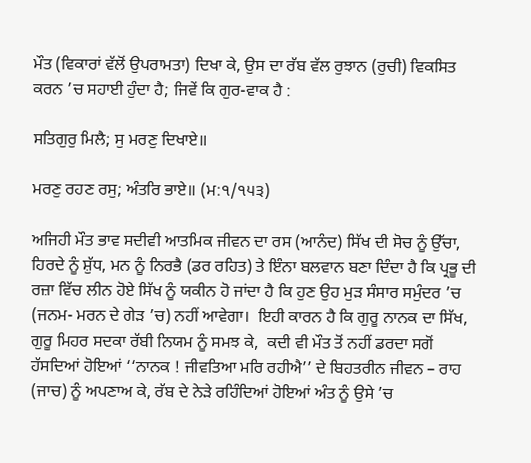ਮੌਤ (ਵਿਕਾਰਾਂ ਵੱਲੋਂ ਉਪਰਾਮਤਾ) ਦਿਖਾ ਕੇ, ਉਸ ਦਾ ਰੱਬ ਵੱਲ ਰੁਝਾਨ (ਰੁਚੀ) ਵਿਕਸਿਤ ਕਰਨ ’ਚ ਸਹਾਈ ਹੁੰਦਾ ਹੈ; ਜਿਵੇਂ ਕਿ ਗੁਰ-ਵਾਕ ਹੈ :

ਸਤਿਗੁਰੁ ਮਿਲੈ; ਸੁ ਮਰਣੁ ਦਿਖਾਏ॥

ਮਰਣੁ ਰਹਣ ਰਸੁ; ਅੰਤਰਿ ਭਾਏ॥ (ਮ:੧/੧੫੩)

ਅਜਿਹੀ ਮੌਤ ਭਾਵ ਸਦੀਵੀ ਆਤਮਿਕ ਜੀਵਨ ਦਾ ਰਸ (ਆਨੰਦ) ਸਿੱਖ ਦੀ ਸੋਚ ਨੂੰ ਉੱਚਾ, ਹਿਰਦੇ ਨੂੰ ਸ਼ੁੱਧ, ਮਨ ਨੂੰ ਨਿਰਭੈ (ਡਰ ਰਹਿਤ) ਤੇ ਇੰਨਾ ਬਲਵਾਨ ਬਣਾ ਦਿੰਦਾ ਹੈ ਕਿ ਪ੍ਰਭੂ ਦੀ ਰਜ਼ਾ ਵਿੱਚ ਲੀਨ ਹੋਏ ਸਿੱਖ ਨੂੰ ਯਕੀਨ ਹੋ ਜਾਂਦਾ ਹੈ ਕਿ ਹੁਣ ਉਹ ਮੁੜ ਸੰਸਾਰ ਸਮੁੰਦਰ ’ਚ (ਜਨਮ- ਮਰਨ ਦੇ ਗੇੜ ’ਚ) ਨਹੀਂ ਆਵੇਗਾ।  ਇਹੀ ਕਾਰਨ ਹੈ ਕਿ ਗੁਰੂ ਨਾਨਕ ਦਾ ਸਿੱਖ, ਗੁਰੂ ਮਿਹਰ ਸਦਕਾ ਰੱਬੀ ਨਿਯਮ ਨੂੰ ਸਮਝ ਕੇ,  ਕਦੀ ਵੀ ਮੌਤ ਤੋਂ ਨਹੀਂ ਡਰਦਾ ਸਗੋਂ ਹੱਸਦਿਆਂ ਹੋਇਆਂ ‘‘ਨਾਨਕ ! ਜੀਵਤਿਆ ਮਰਿ ਰਹੀਐ’’ ਦੇ ਬਿਹਤਰੀਨ ਜੀਵਨ – ਰਾਹ (ਜਾਚ) ਨੂੰ ਅਪਣਾਅ ਕੇ, ਰੱਬ ਦੇ ਨੇੜੇ ਰਹਿੰਦਿਆਂ ਹੋਇਆਂ ਅੰਤ ਨੂੰ ਉਸੇ ’ਚ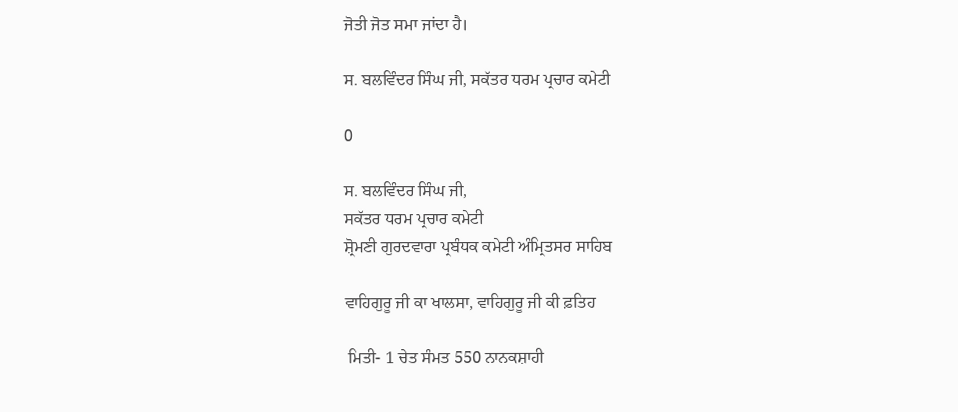ਜੋਤੀ ਜੋਤ ਸਮਾ ਜਾਂਦਾ ਹੈ।

ਸ. ਬਲਵਿੰਦਰ ਸਿੰਘ ਜੀ, ਸਕੱਤਰ ਧਰਮ ਪ੍ਰਚਾਰ ਕਮੇਟੀ

0

ਸ. ਬਲਵਿੰਦਰ ਸਿੰਘ ਜੀ,
ਸਕੱਤਰ ਧਰਮ ਪ੍ਰਚਾਰ ਕਮੇਟੀ
ਸ਼੍ਰੋਮਣੀ ਗੁਰਦਵਾਰਾ ਪ੍ਰਬੰਧਕ ਕਮੇਟੀ ਅੰਮ੍ਰਿਤਸਰ ਸਾਹਿਬ

ਵਾਹਿਗੁਰੂ ਜੀ ਕਾ ਖਾਲਸਾ, ਵਾਹਿਗੁਰੂ ਜੀ ਕੀ ਫ਼ਤਿਹ

 ਮਿਤੀ- 1 ਚੇਤ ਸੰਮਤ 550 ਨਾਨਕਸ਼ਾਹੀ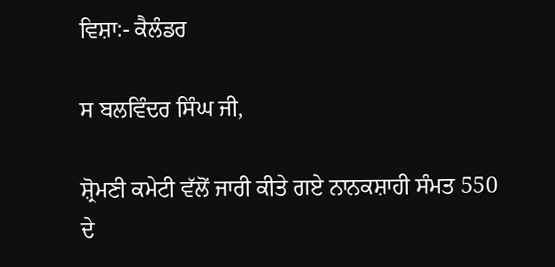ਵਿਸ਼ਾ:- ਕੈਲੰਡਰ

ਸ ਬਲਵਿੰਦਰ ਸਿੰਘ ਜੀ,

ਸ਼੍ਰੋਮਣੀ ਕਮੇਟੀ ਵੱਲੋਂ ਜਾਰੀ ਕੀਤੇ ਗਏ ਨਾਨਕਸ਼ਾਹੀ ਸੰਮਤ 550 ਦੇ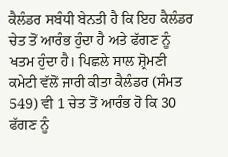ਕੈਲੰਡਰ ਸਬੰਧੀ ਬੇਨਤੀ ਹੈ ਕਿ ਇਹ ਕੈਲੰਡਰ ਚੇਤ ਤੋਂ ਆਰੰਭ ਹੁੰਦਾ ਹੈ ਅਤੇ ਫੱਗਣ ਨੂੰ ਖਤਮ ਹੁੰਦਾ ਹੈ। ਪਿਛਲੇ ਸਾਲ ਸ਼੍ਰੋਮਣੀ ਕਮੇਟੀ ਵੱਲੋਂ ਜਾਰੀ ਕੀਤਾ ਕੈਲੰਡਰ (ਸੰਮਤ 549) ਵੀ 1 ਚੇਤ ਤੋਂ ਆਰੰਭ ਹੋ ਕਿ 30 ਫੱਗਣ ਨੂੰ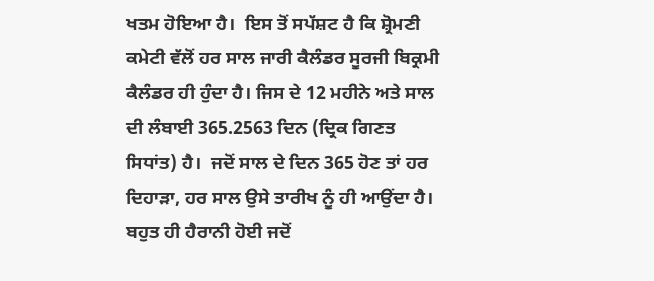ਖਤਮ ਹੋਇਆ ਹੈ।  ਇਸ ਤੋਂ ਸਪੱਸ਼ਟ ਹੈ ਕਿ ਸ਼੍ਰੋਮਣੀ ਕਮੇਟੀ ਵੱਲੋਂ ਹਰ ਸਾਲ ਜਾਰੀ ਕੈਲੰਡਰ ਸੂਰਜੀ ਬਿਕ੍ਰਮੀ ਕੈਲੰਡਰ ਹੀ ਹੁੰਦਾ ਹੈ। ਜਿਸ ਦੇ 12 ਮਹੀਨੇ ਅਤੇ ਸਾਲ ਦੀ ਲੰਬਾਈ 365.2563 ਦਿਨ (ਦ੍ਰਿਕ ਗਿਣਤ ਸਿਧਾਂਤ) ਹੈ।  ਜਦੋਂ ਸਾਲ ਦੇ ਦਿਨ 365 ਹੋਣ ਤਾਂ ਹਰ ਦਿਹਾੜਾ, ਹਰ ਸਾਲ ਉਸੇ ਤਾਰੀਖ ਨੂੰ ਹੀ ਆਉਂਦਾ ਹੈ। ਬਹੁਤ ਹੀ ਹੈਰਾਨੀ ਹੋਈ ਜਦੋਂ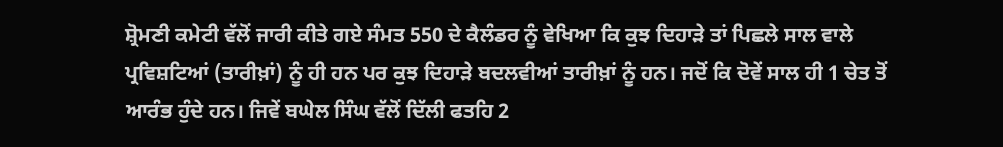ਸ਼੍ਰੋਮਣੀ ਕਮੇਟੀ ਵੱਲੋਂ ਜਾਰੀ ਕੀਤੇ ਗਏ ਸੰਮਤ 550 ਦੇ ਕੈਲੰਡਰ ਨੂੰ ਵੇਖਿਆ ਕਿ ਕੁਝ ਦਿਹਾੜੇ ਤਾਂ ਪਿਛਲੇ ਸਾਲ ਵਾਲੇ ਪ੍ਰਵਿਸ਼ਟਿਆਂ (ਤਾਰੀਖ਼ਾਂ) ਨੂੰ ਹੀ ਹਨ ਪਰ ਕੁਝ ਦਿਹਾੜੇ ਬਦਲਵੀਆਂ ਤਾਰੀਖ਼ਾਂ ਨੂੰ ਹਨ। ਜਦੋਂ ਕਿ ਦੋਵੇਂ ਸਾਲ ਹੀ 1 ਚੇਤ ਤੋਂ ਆਰੰਭ ਹੁੰਦੇ ਹਨ। ਜਿਵੇਂ ਬਘੇਲ ਸਿੰਘ ਵੱਲੋਂ ਦਿੱਲੀ ਫਤਹਿ 2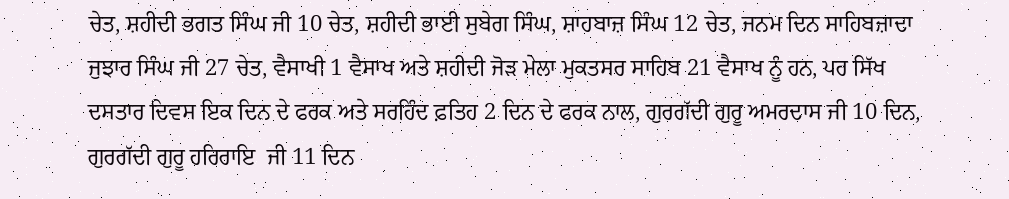ਚੇਤ, ਸ਼ਹੀਦੀ ਭਗਤ ਸਿੰਘ ਜੀ 10 ਚੇਤ, ਸ਼ਹੀਦੀ ਭਾਈ ਸੁਬੇਗ ਸਿੰਘ, ਸ਼ਾਹਬਾਜ਼ ਸਿੰਘ 12 ਚੇਤ, ਜਨਮ ਦਿਨ ਸਾਹਿਬਜ਼ਾਦਾ ਜੁਝਾਰ ਸਿੰਘ ਜੀ 27 ਚੇਤ, ਵੈਸਾਖੀ 1 ਵੈਸਾਖ ਅਤੇ ਸ਼ਹੀਦੀ ਜੋੜ ਮੇਲਾ ਮੁਕਤਸਰ ਸਾਹਿਬ 21 ਵੈਸਾਖ ਨੂੰ ਹਨ, ਪਰ ਸਿੱਖ ਦਸਤਾਰ ਦਿਵਸ ਇਕ ਦਿਨ ਦੇ ਫਰਕ ਅਤੇ ਸਰਹਿੰਦ ਫ਼ਤਿਹ 2 ਦਿਨ ਦੇ ਫਰਕ ਨਾਲ, ਗੁਰਗੱਦੀ ਗੁਰੂ ਅਮਰਦਾਸ ਜੀ 10 ਦਿਨ, ਗੁਰਗੱਦੀ ਗੁਰੂ ਹਰਿਰਾਇ  ਜੀ 11 ਦਿਨ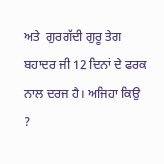ਅਤੇ  ਗੁਰਗੱਦੀ ਗੁਰੂ ਤੇਗ ਬਹਾਦਰ ਜੀ 12 ਦਿਨਾਂ ਦੇ ਫਰਕ ਨਾਲ ਦਰਜ ਹੈ। ਅਜਿਹਾ ਕਿਉ ?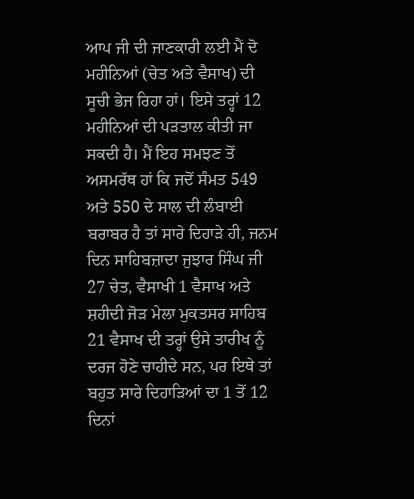ਆਪ ਜੀ ਦੀ ਜਾਣਕਾਰੀ ਲਈ ਮੈਂ ਦੋ ਮਹੀਨਿਆਂ (ਚੇਤ ਅਤੇ ਵੈਸਾਖ) ਦੀ ਸੂਚੀ ਭੇਜ ਰਿਹਾ ਹਾਂ। ਇਸੇ ਤਰ੍ਹਾਂ 12 ਮਹੀਨਿਆਂ ਦੀ ਪੜਤਾਲ ਕੀਤੀ ਜਾ ਸਕਦੀ ਹੈ। ਮੈਂ ਇਹ ਸਮਝਣ ਤੋਂ ਅਸਮਰੱਥ ਹਾਂ ਕਿ ਜਦੋਂ ਸੰਮਤ 549 ਅਤੇ 550 ਦੇ ਸਾਲ ਦੀ ਲੰਬਾਈ ਬਰਾਬਰ ਹੈ ਤਾਂ ਸਾਰੇ ਦਿਹਾੜੇ ਹੀ, ਜਨਮ ਦਿਨ ਸਾਹਿਬਜ਼ਾਦਾ ਜੁਝਾਰ ਸਿੰਘ ਜੀ 27 ਚੇਤ, ਵੈਸਾਖੀ 1 ਵੈਸਾਖ ਅਤੇ  ਸ਼ਹੀਦੀ ਜੋੜ ਮੇਲਾ ਮੁਕਤਸਰ ਸਾਹਿਬ 21 ਵੈਸਾਖ ਦੀ ਤਰ੍ਹਾਂ ਉਸੇ ਤਾਰੀਖ ਨੂੰ ਦਰਜ ਹੋਣੇ ਚਾਹੀਦੇ ਸਨ, ਪਰ ਇਥੇ ਤਾਂ ਬਹੁਤ ਸਾਰੇ ਦਿਹਾੜਿਆਂ ਦਾ 1 ਤੋਂ 12 ਦਿਨਾਂ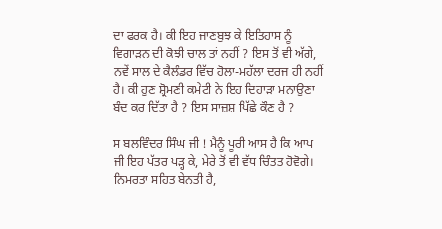ਦਾ ਫਰਕ ਹੈ। ਕੀ ਇਹ ਜਾਣਬੁਝ ਕੇ ਇਤਿਹਾਸ ਨੂੰ ਵਿਗਾੜਨ ਦੀ ਕੋਝੀ ਚਾਲ ਤਾਂ ਨਹੀਂ ? ਇਸ ਤੋਂ ਵੀ ਅੱਗੇ, ਨਵੇਂ ਸਾਲ ਦੇ ਕੈਲੰਡਰ ਵਿੱਚ ਹੋਲਾ-ਮਹੱਲਾ ਦਰਜ ਹੀ ਨਹੀਂ ਹੈ। ਕੀ ਹੁਣ ਸ਼੍ਰੋਮਣੀ ਕਮੇਟੀ ਨੇ ਇਹ ਦਿਹਾੜਾ ਮਨਾਉਣਾ ਬੰਦ ਕਰ ਦਿੱਤਾ ਹੈ ? ਇਸ ਸਾਜ਼ਸ਼ ਪਿੱਛੇ ਕੌਣ ਹੈ ?

ਸ ਬਲਵਿੰਦਰ ਸਿੰਘ ਜੀ ! ਮੈਨੂੰ ਪੂਰੀ ਆਸ ਹੈ ਕਿ ਆਪ ਜੀ ਇਹ ਪੱਤਰ ਪੜ੍ਹ ਕੇ, ਮੇਰੇ ਤੋਂ ਵੀ ਵੱਧ ਚਿੰਤਤ ਹੋਵੋਗੇ। ਨਿਮਰਤਾ ਸਹਿਤ ਬੇਨਤੀ ਹੈ,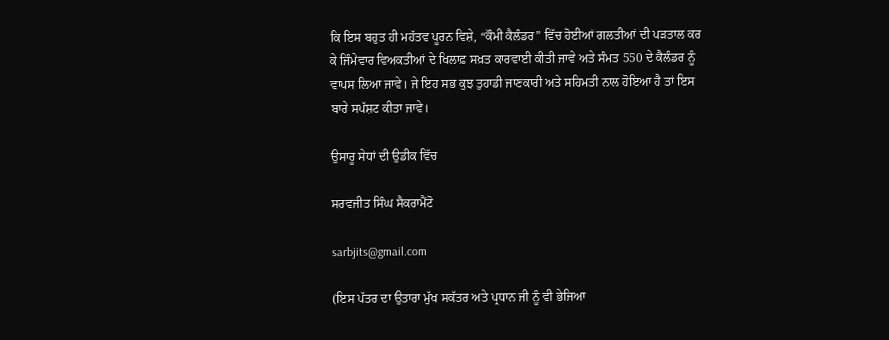ਕਿ ਇਸ ਬਹੁਤ ਹੀ ਮਹੱਤਵ ਪੂਰਨ ਵਿਸ਼ੇ, “ਕੌਮੀ ਕੈਲੰਡਰ” ਵਿੱਚ ਹੋਈਆਂ ਗਲਤੀਆਂ ਦੀ ਪੜਤਾਲ ਕਰ ਕੇ ਜਿੰਮੇਵਾਰ ਵਿਅਕਤੀਆਂ ਦੇ ਖਿਲਾਫ਼ ਸਖ਼ਤ ਕਾਰਵਾਈ ਕੀਤੀ ਜਾਵੇ ਅਤੇ ਸੰਮਤ 550 ਦੇ ਕੈਲੰਡਰ ਨੂੰ ਵਾਪਸ ਲਿਆ ਜਾਵੇ। ਜੇ ਇਹ ਸਭ ਕੁਝ ਤੁਹਾਡੀ ਜਾਣਕਾਰੀ ਅਤੇ ਸਹਿਮਤੀ ਨਾਲ ਹੋਇਆ ਹੈ ਤਾਂ ਇਸ ਬਾਰੇ ਸਪੱਸ਼ਟ ਕੀਤਾ ਜਾਵੇ।

ਉਸਾਰੂ ਸੇਧਾਂ ਦੀ ਉਡੀਕ ਵਿੱਚ

ਸਰਵਜੀਤ ਸਿੰਘ ਸੈਕਰਾਮੈਂਟੋ

sarbjits@gmail.com

(ਇਸ ਪੱਤਰ ਦਾ ਉਤਾਰਾ ਮੁੱਖ ਸਕੱਤਰ ਅਤੇ ਪ੍ਰਧਾਨ ਜੀ ਨੂੰ ਵੀ ਭੇਜਿਆ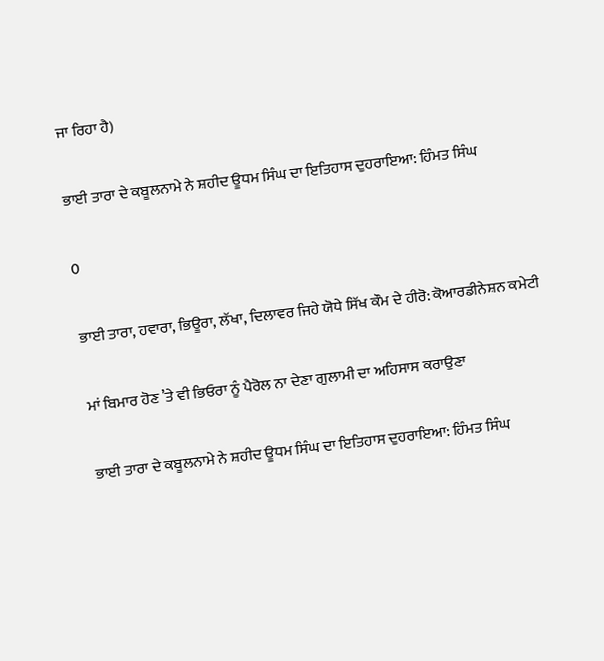ਜਾ ਰਿਹਾ ਹੈ)

ਭਾਈ ਤਾਰਾ ਦੇ ਕਬੂਲਨਾਮੇ ਨੇ ਸ਼ਹੀਦ ਊਧਮ ਸਿੰਘ ਦਾ ਇਤਿਹਾਸ ਦੁਹਰਾਇਆ: ਹਿੰਮਤ ਸਿੰਘ

0

ਭਾਈ ਤਾਰਾ, ਹਵਾਰਾ, ਭਿਊਰਾ, ਲੱਖਾ, ਦਿਲਾਵਰ ਜਿਹੇ ਯੋਧੇ ਸਿੱਖ ਕੌਮ ਦੇ ਹੀਰੋ: ਕੋਆਰਡੀਨੇਸ਼ਨ ਕਮੇਟੀ

ਮਾਂ ਬਿਮਾਰ ਹੋਣ ’ਤੇ ਵੀ ਭਿਓਰਾ ਨੂੰ ਪੈਰੋਲ ਨਾ ਦੇਣਾ ਗੁਲਾਮੀ ਦਾ ਅਹਿਸਾਸ ਕਰਾਉਣਾ

ਭਾਈ ਤਾਰਾ ਦੇ ਕਬੂਲਨਾਮੇ ਨੇ ਸ਼ਹੀਦ ਊਧਮ ਸਿੰਘ ਦਾ ਇਤਿਹਾਸ ਦੁਹਰਾਇਆ: ਹਿੰਮਤ ਸਿੰਘ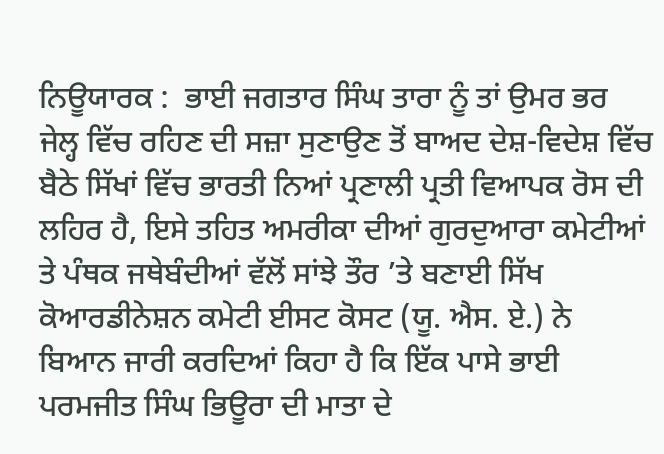ਨਿਊਯਾਰਕ :  ਭਾਈ ਜਗਤਾਰ ਸਿੰਘ ਤਾਰਾ ਨੂੰ ਤਾਂ ਉਮਰ ਭਰ ਜੇਲ੍ਹ ਵਿੱਚ ਰਹਿਣ ਦੀ ਸਜ਼ਾ ਸੁਣਾਉਣ ਤੋਂ ਬਾਅਦ ਦੇਸ਼-ਵਿਦੇਸ਼ ਵਿੱਚ ਬੈਠੇ ਸਿੱਖਾਂ ਵਿੱਚ ਭਾਰਤੀ ਨਿਆਂ ਪ੍ਰਣਾਲੀ ਪ੍ਰਤੀ ਵਿਆਪਕ ਰੋਸ ਦੀ ਲਹਿਰ ਹੈ, ਇਸੇ ਤਹਿਤ ਅਮਰੀਕਾ ਦੀਆਂ ਗੁਰਦੁਆਰਾ ਕਮੇਟੀਆਂ ਤੇ ਪੰਥਕ ਜਥੇਬੰਦੀਆਂ ਵੱਲੋਂ ਸਾਂਝੇ ਤੌਰ ’ਤੇ ਬਣਾਈ ਸਿੱਖ ਕੋਆਰਡੀਨੇਸ਼ਨ ਕਮੇਟੀ ਈਸਟ ਕੋਸਟ (ਯੂ. ਐਸ. ਏ.) ਨੇ ਬਿਆਨ ਜਾਰੀ ਕਰਦਿਆਂ ਕਿਹਾ ਹੈ ਕਿ ਇੱਕ ਪਾਸੇ ਭਾਈ ਪਰਮਜੀਤ ਸਿੰਘ ਭਿਊਰਾ ਦੀ ਮਾਤਾ ਦੇ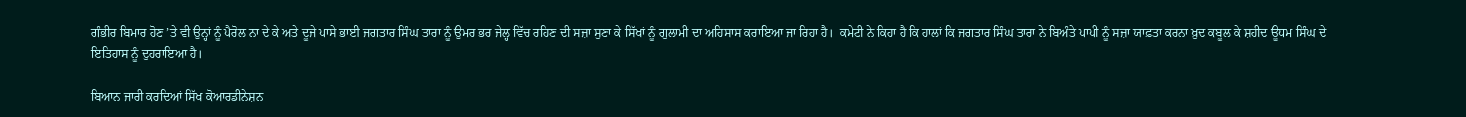ਗੰਭੀਰ ਬਿਮਾਰ ਹੋਣ ’ਤੇ ਵੀ ਉਨ੍ਹਾਂ ਨੂੰ ਪੈਰੋਲ ਨਾ ਦੇ ਕੇ ਅਤੇ ਦੂਜੇ ਪਾਸੇ ਭਾਈ ਜਗਤਾਰ ਸਿੰਘ ਤਾਰਾ ਨੂੰ ਉਮਰ ਭਰ ਜੇਲ੍ਹ ਵਿੱਚ ਰਹਿਣ ਦੀ ਸਜ਼ਾ ਸੁਣਾ ਕੇ ਸਿੱਖਾਂ ਨੂੰ ਗੁਲਾਮੀ ਦਾ ਅਹਿਸਾਸ ਕਰਾਇਆ ਜਾ ਰਿਹਾ ਹੈ।  ਕਮੇਟੀ ਨੇ ਕਿਹਾ ਹੈ ਕਿ ਹਾਲਾਂ ਕਿ ਜਗਤਾਰ ਸਿੰਘ ਤਾਰਾ ਨੇ ਬਿਅੰਤੇ ਪਾਪੀ ਨੂੰ ਸਜ਼ਾ ਯਾਫ਼ਤਾ ਕਰਨਾ ਖ਼ੁਦ ਕਬੂਲ ਕੇ ਸ਼ਹੀਦ ਊਧਮ ਸਿੰਘ ਦੇ ਇਤਿਹਾਸ ਨੂੰ ਦੁਹਰਾਇਆ ਹੈ।

ਬਿਆਨ ਜਾਰੀ ਕਰਦਿਆਂ ਸਿੱਖ ਕੋਆਰਡੀਨੇਸ਼ਨ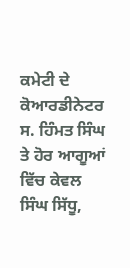ਕਮੇਟੀ ਦੇ ਕੋਆਰਡੀਨੇਟਰ ਸ. ਹਿੰਮਤ ਸਿੰਘ ਤੇ ਹੋਰ ਆਗੂਆਂ ਵਿੱਚ ਕੇਵਲ ਸਿੰਘ ਸਿੱਧੂ,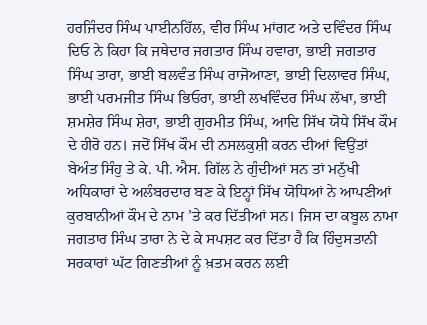ਹਰਜਿੰਦਰ ਸਿੰਘ ਪਾਈਨਹਿੱਲ, ਵੀਰ ਸਿੰਘ ਮਾਂਗਟ ਅਤੇ ਦਵਿੰਦਰ ਸਿੰਘ ਦਿਓ ਨੇ ਕਿਹਾ ਕਿ ਜਥੇਦਾਰ ਜਗਤਾਰ ਸਿੰਘ ਹਵਾਰਾ, ਭਾਈ ਜਗਤਾਰ ਸਿੰਘ ਤਾਰਾ, ਭਾਈ ਬਲਵੰਤ ਸਿੰਘ ਰਾਜੋਆਣਾ, ਭਾਈ ਦਿਲਾਵਰ ਸਿੰਘ, ਭਾਈ ਪਰਮਜੀਤ ਸਿੰਘ ਭਿਓਰਾ, ਭਾਈ ਲਖਵਿੰਦਰ ਸਿੰਘ ਲੱਖਾ, ਭਾਈ ਸ਼ਮਸ਼ੇਰ ਸਿੰਘ ਸ਼ੇਰਾ, ਭਾਈ ਗੁਰਮੀਤ ਸਿੰਘ, ਆਦਿ ਸਿੱਖ ਯੋਧੇ ਸਿੱਖ ਕੌਮ ਦੇ ਹੀਰੋ ਹਨ। ਜਦੋਂ ਸਿੱਖ ਕੌਮ ਦੀ ਨਸਲਕੁਸ਼ੀ ਕਰਨ ਦੀਆਂ ਵਿਉਂਤਾਂ ਬੇਅੰਤ ਸਿੰਹੁ ਤੇ ਕੇ. ਪੀ. ਐਸ. ਗਿੱਲ ਨੇ ਗੁੰਦੀਆਂ ਸਨ ਤਾਂ ਮਨੁੱਖੀ ਅਧਿਕਾਰਾਂ ਦੇ ਅਲੰਬਰਦਾਰ ਬਣ ਕੇ ਇਨ੍ਹਾਂ ਸਿੱਖ ਯੋਧਿਆਂ ਨੇ ਆਪਣੀਆਂ ਕੁਰਬਾਨੀਆਂ ਕੌਮ ਦੇ ਨਾਮ ’ਤੇ ਕਰ ਦਿੱਤੀਆਂ ਸਨ। ਜਿਸ ਦਾ ਕਬੂਲ ਨਾਮਾ ਜਗਤਾਰ ਸਿੰਘ ਤਾਰਾ ਨੇ ਦੇ ਕੇ ਸਪਸ਼ਟ ਕਰ ਦਿੱਤਾ ਹੈ ਕਿ ਹਿੰਦੁਸਤਾਨੀ ਸਰਕਾਰਾਂ ਘੱਟ ਗਿਣਤੀਆਂ ਨੂੰ ਖ਼ਤਮ ਕਰਨ ਲਈ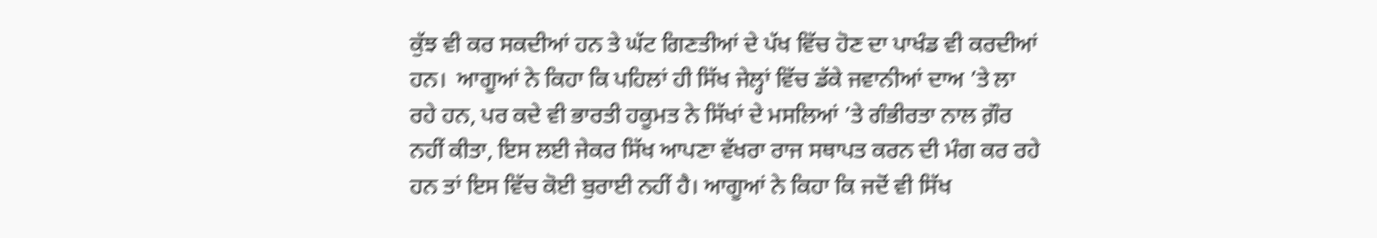ਕੁੱਝ ਵੀ ਕਰ ਸਕਦੀਆਂ ਹਨ ਤੇ ਘੱਟ ਗਿਣਤੀਆਂ ਦੇ ਪੱਖ ਵਿੱਚ ਹੋਣ ਦਾ ਪਾਖੰਡ ਵੀ ਕਰਦੀਆਂ ਹਨ।  ਆਗੂਆਂ ਨੇ ਕਿਹਾ ਕਿ ਪਹਿਲਾਂ ਹੀ ਸਿੱਖ ਜੇਲ੍ਹਾਂ ਵਿੱਚ ਡੱਕੇ ਜਵਾਨੀਆਂ ਦਾਅ ’ਤੇ ਲਾ ਰਹੇ ਹਨ, ਪਰ ਕਦੇ ਵੀ ਭਾਰਤੀ ਹਕੂਮਤ ਨੇ ਸਿੱਖਾਂ ਦੇ ਮਸਲਿਆਂ ’ਤੇ ਗੰਭੀਰਤਾ ਨਾਲ ਗ਼ੌਰ ਨਹੀਂ ਕੀਤਾ, ਇਸ ਲਈ ਜੇਕਰ ਸਿੱਖ ਆਪਣਾ ਵੱਖਰਾ ਰਾਜ ਸਥਾਪਤ ਕਰਨ ਦੀ ਮੰਗ ਕਰ ਰਹੇ ਹਨ ਤਾਂ ਇਸ ਵਿੱਚ ਕੋਈ ਬੁਰਾਈ ਨਹੀਂ ਹੈ। ਆਗੂਆਂ ਨੇ ਕਿਹਾ ਕਿ ਜਦੋਂ ਵੀ ਸਿੱਖ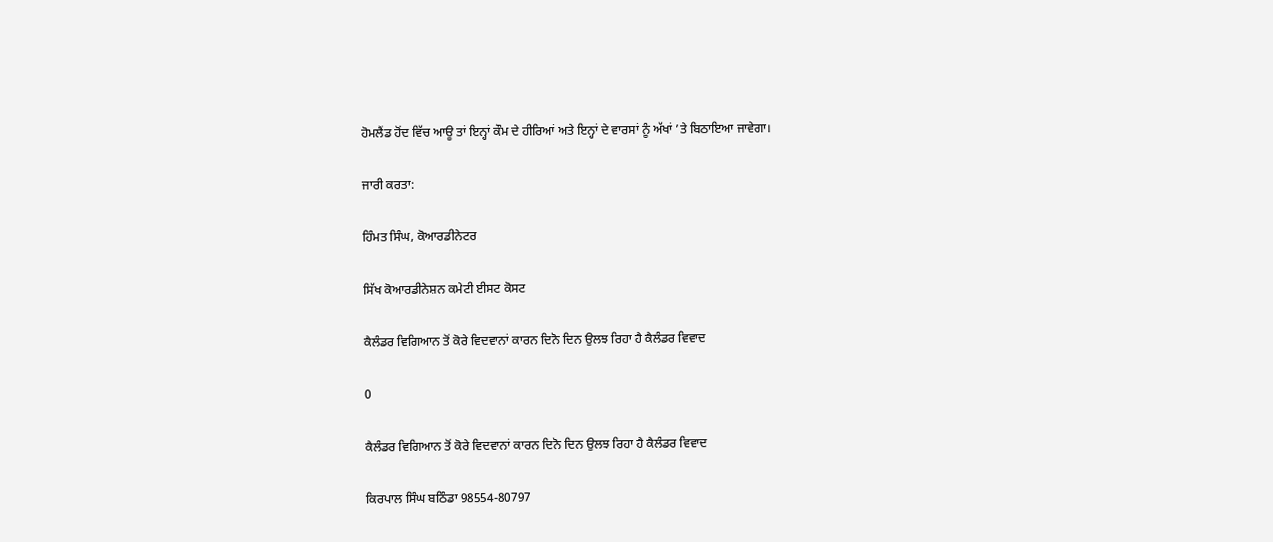ਹੋਮਲੈਂਡ ਹੋਂਦ ਵਿੱਚ ਆਊ ਤਾਂ ਇਨ੍ਹਾਂ ਕੌਮ ਦੇ ਹੀਰਿਆਂ ਅਤੇ ਇਨ੍ਹਾਂ ਦੇ ਵਾਰਸਾਂ ਨੂੰ ਅੱਖਾਂ ’ਤੇ ਬਿਠਾਇਆ ਜਾਵੇਗਾ।

ਜਾਰੀ ਕਰਤਾ:

ਹਿੰਮਤ ਸਿੰਘ, ਕੋਆਰਡੀਨੇਟਰ

ਸਿੱਖ ਕੋਆਰਡੀਨੇਸ਼ਨ ਕਮੇਟੀ ਈਸਟ ਕੋਸਟ

ਕੈਲੰਡਰ ਵਿਗਿਆਨ ਤੋਂ ਕੋਰੇ ਵਿਦਵਾਨਾਂ ਕਾਰਨ ਦਿਨੋ ਦਿਨ ਉਲਝ ਰਿਹਾ ਹੈ ਕੈਲੰਡਰ ਵਿਵਾਦ

0

ਕੈਲੰਡਰ ਵਿਗਿਆਨ ਤੋਂ ਕੋਰੇ ਵਿਦਵਾਨਾਂ ਕਾਰਨ ਦਿਨੋ ਦਿਨ ਉਲਝ ਰਿਹਾ ਹੈ ਕੈਲੰਡਰ ਵਿਵਾਦ

ਕਿਰਪਾਲ ਸਿੰਘ ਬਠਿੰਡਾ 98554-80797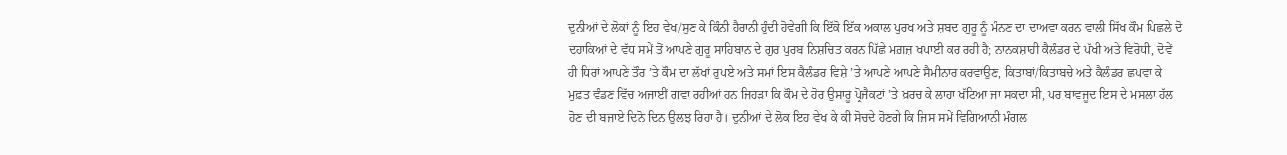ਦੁਨੀਆਂ ਦੇ ਲੋਕਾਂ ਨੂੰ ਇਹ ਵੇਖ/ਸੁਣ ਕੇ ਕਿੰਨੀ ਹੈਰਾਨੀ ਹੁੰਦੀ ਹੋਵੇਗੀ ਕਿ ਇੱਕੋ ਇੱਕ ਅਕਾਲ ਪੁਰਖ ਅਤੇ ਸ਼ਬਦ ਗੁਰੂ ਨੂੰ ਮੰਨਣ ਦਾ ਦਾਅਵਾ ਕਰਨ ਵਾਲੀ ਸਿੱਖ ਕੌਮ ਪਿਛਲੇ ਦੋ ਦਹਾਕਿਆਂ ਦੇ ਵੱਧ ਸਮੇਂ ਤੋਂ ਆਪਣੇ ਗੁਰੂ ਸਾਹਿਬਾਨ ਦੇ ਗੁਰ ਪੁਰਬ ਨਿਸ਼ਚਿਤ ਕਰਨ ਪਿੱਛੇ ਮਗ਼ਜ਼ ਖਪਾਈ ਕਰ ਰਹੀ ਹੈ; ਨਾਨਕਸ਼ਾਹੀ ਕੈਲੰਡਰ ਦੇ ਪੱਖੀ ਅਤੇ ਵਿਰੋਧੀ, ਦੋਵੇਂ ਹੀ ਧਿਰਾਂ ਆਪਣੇ ਤੌਰ ’ਤੇ ਕੌਮ ਦਾ ਲੱਖਾਂ ਰੁਪਏ ਅਤੇ ਸਮਾਂ ਇਸ ਕੈਲੰਡਰ ਵਿਸ਼ੇ ’ਤੇ ਆਪਣੇ ਆਪਣੇ ਸੈਮੀਨਾਰ ਕਰਵਾਉਣ, ਕਿਤਾਬਾਂ/ਕਿਤਾਬਚੇ ਅਤੇ ਕੈਲੰਡਰ ਛਪਵਾ ਕੇ ਮੁਫ਼ਤ ਵੰਡਣ ਵਿੱਚ ਅਜਾਈਂ ਗਵਾ ਰਹੀਆਂ ਹਨ ਜਿਹੜਾ ਕਿ ਕੌਮ ਦੇ ਹੋਰ ਉਸਾਰੂ ਪ੍ਰੋਜੈਕਟਾਂ ’ਤੇ ਖ਼ਰਚ ਕੇ ਲਾਹਾ ਖੱਟਿਆ ਜਾ ਸਕਦਾ ਸੀ, ਪਰ ਬਾਵਜੂਦ ਇਸ ਦੇ ਮਸਲਾ ਹੱਲ ਹੋਣ ਦੀ ਬਜਾਏ ਦਿਨੋ ਦਿਨ ਉਲਝ ਰਿਹਾ ਹੈ। ਦੁਨੀਆਂ ਦੇ ਲੋਕ ਇਹ ਵੇਖ ਕੇ ਕੀ ਸੋਚਦੇ ਹੋਣਗੇ ਕਿ ਜਿਸ ਸਮੇਂ ਵਿਗਿਆਨੀ ਮੰਗਲ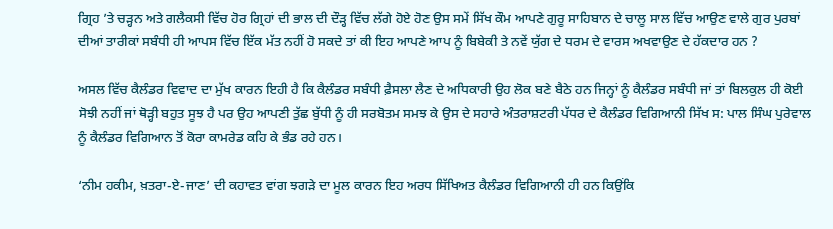ਗ੍ਰਿਹ ’ਤੇ ਚੜ੍ਹਨ ਅਤੇ ਗਲੈਕਸੀ ਵਿੱਚ ਹੋਰ ਗ੍ਰਿਹਾਂ ਦੀ ਭਾਲ ਦੀ ਦੌੜ੍ਹ ਵਿੱਚ ਲੱਗੇ ਹੋਏ ਹੋਣ ਉਸ ਸਮੇਂ ਸਿੱਖ ਕੌਮ ਆਪਣੇ ਗੁਰੂ ਸਾਹਿਬਾਨ ਦੇ ਚਾਲੂ ਸਾਲ ਵਿੱਚ ਆਉਣ ਵਾਲੇ ਗੁਰ ਪੁਰਬਾਂ ਦੀਆਂ ਤਾਰੀਕਾਂ ਸਬੰਧੀ ਹੀ ਆਪਸ ਵਿੱਚ ਇੱਕ ਮੱਤ ਨਹੀਂ ਹੋ ਸਕਦੇ ਤਾਂ ਕੀ ਇਹ ਆਪਣੇ ਆਪ ਨੂੰ ਬਿਬੇਕੀ ਤੇ ਨਵੇਂ ਯੁੱਗ ਦੇ ਧਰਮ ਦੇ ਵਾਰਸ ਅਖਵਾਉਣ ਦੇ ਹੱਕਦਾਰ ਹਨ ?

ਅਸਲ ਵਿੱਚ ਕੈਲੰਡਰ ਵਿਵਾਦ ਦਾ ਮੁੱਖ ਕਾਰਨ ਇਹੀ ਹੈ ਕਿ ਕੈਲੰਡਰ ਸਬੰਧੀ ਫ਼ੈਸਲਾ ਲੈਣ ਦੇ ਅਧਿਕਾਰੀ ਉਹ ਲੋਕ ਬਣੇ ਬੈਠੇ ਹਨ ਜਿਨ੍ਹਾਂ ਨੂੰ ਕੈਲੰਡਰ ਸਬੰਧੀ ਜਾਂ ਤਾਂ ਬਿਲਕੁਲ ਹੀ ਕੋਈ ਸੋਝੀ ਨਹੀਂ ਜਾਂ ਥੋੜ੍ਹੀ ਬਹੁਤ ਸੂਝ ਹੈ ਪਰ ਉਹ ਆਪਣੀ ਤੁੱਛ ਬੁੱਧੀ ਨੂੰ ਹੀ ਸਰਬੋਤਮ ਸਮਝ ਕੇ ਉਸ ਦੇ ਸਹਾਰੇ ਅੰਤਰਾਸ਼ਟਰੀ ਪੱਧਰ ਦੇ ਕੈਲੰਡਰ ਵਿਗਿਆਨੀ ਸਿੱਖ ਸ: ਪਾਲ ਸਿੰਘ ਪੁਰੇਵਾਲ ਨੂੰ ਕੈਲੰਡਰ ਵਿਗਿਆਨ ਤੋਂ ਕੋਰਾ ਕਾਮਰੇਡ ਕਹਿ ਕੇ ਭੰਡ ਰਹੇ ਹਨ।

‘ਨੀਮ ਹਕੀਮ, ਖ਼ਤਰਾ-ਏ-ਜਾਣ’ ਦੀ ਕਹਾਵਤ ਵਾਂਗ ਝਗੜੇ ਦਾ ਮੂਲ ਕਾਰਨ ਇਹ ਅਰਧ ਸਿੱਖਿਅਤ ਕੈਲੰਡਰ ਵਿਗਿਆਨੀ ਹੀ ਹਨ ਕਿਉਂਕਿ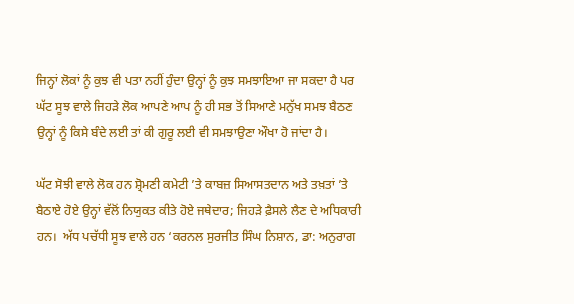ਜਿਨ੍ਹਾਂ ਲੋਕਾਂ ਨੂੰ ਕੁਝ ਵੀ ਪਤਾ ਨਹੀਂ ਹੁੰਦਾ ਉਨ੍ਹਾਂ ਨੂੰ ਕੁਝ ਸਮਝਾਇਆ ਜਾ ਸਕਦਾ ਹੈ ਪਰ ਘੱਟ ਸੂਝ ਵਾਲੇ ਜਿਹੜੇ ਲੋਕ ਆਪਣੇ ਆਪ ਨੂੰ ਹੀ ਸਭ ਤੋਂ ਸਿਆਣੇ ਮਨੁੱਖ ਸਮਝ ਬੈਠਣ ਉਨ੍ਹਾਂ ਨੂੰ ਕਿਸੇ ਬੰਦੇ ਲਈ ਤਾਂ ਕੀ ਗੁਰੂ ਲਈ ਵੀ ਸਮਝਾਉਣਾ ਔਖਾ ਹੋ ਜਾਂਦਾ ਹੈ।

ਘੱਟ ਸੋਝੀ ਵਾਲੇ ਲੋਕ ਹਨ ਸ਼੍ਰੋਮਣੀ ਕਮੇਟੀ ’ਤੇ ਕਾਬਜ਼ ਸਿਆਸਤਦਾਨ ਅਤੇ ਤਖ਼ਤਾਂ ’ਤੇ ਬੈਠਾਏ ਹੋਏ ਉਨ੍ਹਾਂ ਵੱਲੋਂ ਨਿਯੁਕਤ ਕੀਤੇ ਹੋਏ ਜਥੇਦਾਰ; ਜਿਹੜੇ ਫ਼ੈਸਲੇ ਲੈਣ ਦੇ ਅਧਿਕਾਰੀ ਹਨ।  ਅੱਧ ਪਚੱਧੀ ਸੂਝ ਵਾਲੇ ਹਨ ‘ਕਰਨਲ ਸੁਰਜੀਤ ਸਿੰਘ ਨਿਸ਼ਾਨ, ਡਾ: ਅਨੁਰਾਗ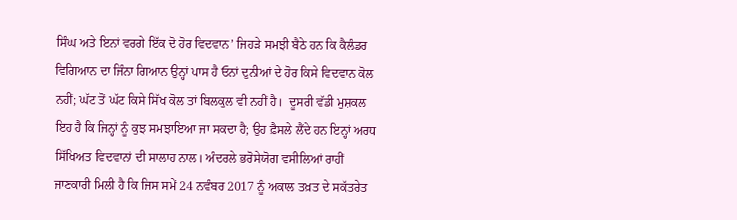ਸਿੰਘ ਅਤੇ ਇਨਾਂ ਵਰਗੇ ਇੱਕ ਦੋ ਹੋਰ ਵਿਦਵਾਨ’ ਜਿਹੜੇ ਸਮਝੀ ਬੈਠੇ ਹਨ ਕਿ ਕੈਲੰਡਰ ਵਿਗਿਆਨ ਦਾ ਜਿੰਨਾ ਗਿਆਨ ਉਨ੍ਹਾਂ ਪਾਸ ਹੈ ਓਨਾਂ ਦੁਨੀਆਂ ਦੇ ਹੋਰ ਕਿਸੇ ਵਿਦਵਾਨ ਕੋਲ ਨਹੀਂ; ਘੱਟ ਤੋਂ ਘੱਟ ਕਿਸੇ ਸਿੱਖ ਕੋਲ ਤਾਂ ਬਿਲਕੁਲ ਵੀ ਨਹੀਂ ਹੈ।  ਦੂਸਰੀ ਵੱਡੀ ਮੁਸ਼ਕਲ ਇਹ ਹੈ ਕਿ ਜਿਨ੍ਹਾਂ ਨੂੰ ਕੁਝ ਸਮਝਾਇਆ ਜਾ ਸਕਦਾ ਹੈ; ਉਹ ਫ਼ੈਸਲੇ ਲੈਂਦੇ ਹਨ ਇਨ੍ਹਾਂ ਅਰਧ ਸਿੱਖਿਅਤ ਵਿਦਵਾਨਾਂ ਦੀ ਸਾਲਾਹ ਨਾਲ। ਅੰਦਰਲੇ ਭਰੋਸੇਯੋਗ ਵਸੀਲਿਆਂ ਰਾਹੀਂ ਜਾਣਕਾਰੀ ਮਿਲੀ ਹੈ ਕਿ ਜਿਸ ਸਮੇਂ 24 ਨਵੰਬਰ 2017 ਨੂੰ ਅਕਾਲ ਤਖ਼ਤ ਦੇ ਸਕੱਤਰੇਤ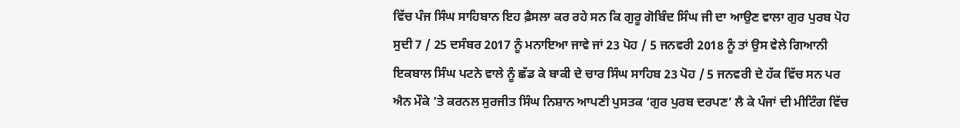ਵਿੱਚ ਪੰਜ ਸਿੰਘ ਸਾਹਿਬਾਨ ਇਹ ਫ਼ੈਸਲਾ ਕਰ ਰਹੇ ਸਨ ਕਿ ਗੁਰੂ ਗੋਬਿੰਦ ਸਿੰਘ ਜੀ ਦਾ ਆਉਣ ਵਾਲਾ ਗੁਰ ਪੁਰਬ ਪੋਹ ਸੁਦੀ 7 / 25 ਦਸੰਬਰ 2017 ਨੂੰ ਮਨਾਇਆ ਜਾਵੇ ਜਾਂ 23 ਪੋਹ / 5 ਜਨਵਰੀ 2018 ਨੂੰ ਤਾਂ ਉਸ ਵੇਲੇ ਗਿਆਨੀ ਇਕਬਾਲ ਸਿੰਘ ਪਟਨੇ ਵਾਲੇ ਨੂੰ ਛੱਡ ਕੇ ਬਾਕੀ ਦੇ ਚਾਰ ਸਿੰਘ ਸਾਹਿਬ 23 ਪੋਹ / 5 ਜਨਵਰੀ ਦੇ ਹੱਕ ਵਿੱਚ ਸਨ ਪਰ ਐਨ ਮੌਕੇ ’ਤੇ ਕਰਨਲ ਸੁਰਜੀਤ ਸਿੰਘ ਨਿਸ਼ਾਨ ਆਪਣੀ ਪੁਸਤਕ ‘ਗੁਰ ਪੁਰਬ ਦਰਪਣ’ ਲੈ ਕੇ ਪੰਜਾਂ ਦੀ ਮੀਟਿੰਗ ਵਿੱਚ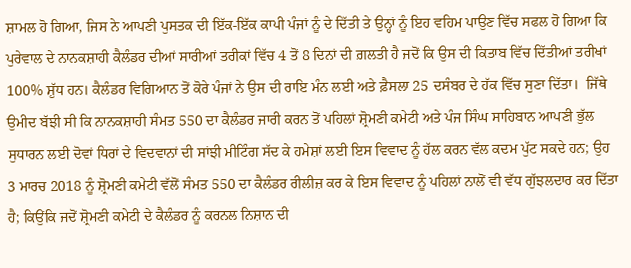ਸ਼ਾਮਲ ਹੋ ਗਿਆ, ਜਿਸ ਨੇ ਆਪਣੀ ਪੁਸਤਕ ਦੀ ਇੱਕ-ਇੱਕ ਕਾਪੀ ਪੰਜਾਂ ਨੂੰ ਦੇ ਦਿੱਤੀ ਤੇ ਉਨ੍ਹਾਂ ਨੂੰ ਇਹ ਵਹਿਮ ਪਾਉਣ ਵਿੱਚ ਸਫਲ ਹੋ ਗਿਆ ਕਿ ਪੁਰੇਵਾਲ ਦੇ ਨਾਨਕਸ਼ਾਹੀ ਕੈਲੰਡਰ ਦੀਆਂ ਸਾਰੀਆਂ ਤਰੀਕਾਂ ਵਿੱਚ 4 ਤੋਂ 8 ਦਿਨਾਂ ਦੀ ਗ਼ਲਤੀ ਹੈ ਜਦੋਂ ਕਿ ਉਸ ਦੀ ਕਿਤਾਬ ਵਿੱਚ ਦਿੱਤੀਆਂ ਤਰੀਖਾਂ 100% ਸ਼ੁੱਧ ਹਨ। ਕੈਲੰਡਰ ਵਿਗਿਆਨ ਤੋਂ ਕੋਰੇ ਪੰਜਾਂ ਨੇ ਉਸ ਦੀ ਰਾਇ ਮੰਨ ਲਈ ਅਤੇ ਫ਼ੈਸਲਾ 25 ਦਸੰਬਰ ਦੇ ਹੱਕ ਵਿੱਚ ਸੁਣਾ ਦਿੱਤਾ।  ਜਿੱਥੇ ਉਮੀਦ ਬੱਝੀ ਸੀ ਕਿ ਨਾਨਕਸ਼ਾਹੀ ਸੰਮਤ 550 ਦਾ ਕੈਲੰਡਰ ਜਾਰੀ ਕਰਨ ਤੋਂ ਪਹਿਲਾਂ ਸ਼੍ਰੋਮਣੀ ਕਮੇਟੀ ਅਤੇ ਪੰਜ ਸਿੰਘ ਸਾਹਿਬਾਨ ਆਪਣੀ ਭੁੱਲ ਸੁਧਾਰਨ ਲਈ ਦੋਵਾਂ ਧਿਰਾਂ ਦੇ ਵਿਦਵਾਨਾਂ ਦੀ ਸਾਂਝੀ ਮੀਟਿੰਗ ਸੱਦ ਕੇ ਹਮੇਸ਼ਾਂ ਲਈ ਇਸ ਵਿਵਾਦ ਨੂੰ ਹੱਲ ਕਰਨ ਵੱਲ ਕਦਮ ਪੁੱਟ ਸਕਦੇ ਹਨ; ਉਹ 3 ਮਾਰਚ 2018 ਨੂੰ ਸ਼੍ਰੋਮਣੀ ਕਮੇਟੀ ਵੱਲੋਂ ਸੰਮਤ 550 ਦਾ ਕੈਲੰਡਰ ਰੀਲੀਜ਼ ਕਰ ਕੇ ਇਸ ਵਿਵਾਦ ਨੂੰ ਪਹਿਲਾਂ ਨਾਲੋਂ ਵੀ ਵੱਧ ਗੁੱਝਲਦਾਰ ਕਰ ਦਿੱਤਾ ਹੈ; ਕਿਉਂਕਿ ਜਦੋਂ ਸ਼੍ਰੋਮਣੀ ਕਮੇਟੀ ਦੇ ਕੈਲੰਡਰ ਨੂੰ ਕਰਨਲ ਨਿਸ਼ਾਨ ਦੀ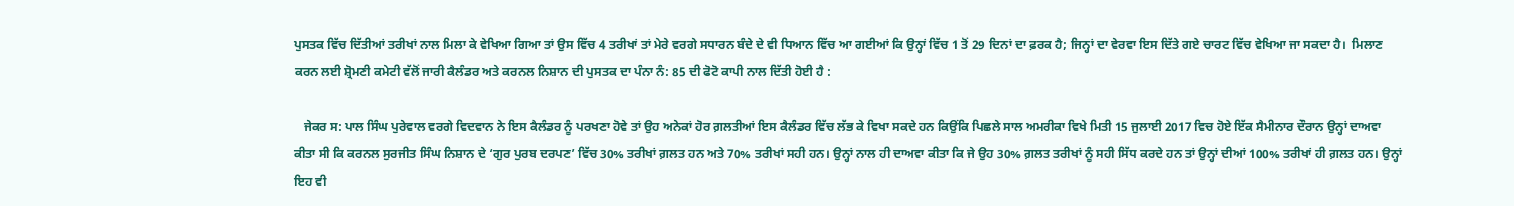ਪੁਸਤਕ ਵਿੱਚ ਦਿੱਤੀਆਂ ਤਰੀਖਾਂ ਨਾਲ ਮਿਲਾ ਕੇ ਵੇਖਿਆ ਗਿਆ ਤਾਂ ਉਸ ਵਿੱਚ 4 ਤਰੀਖਾਂ ਤਾਂ ਮੇਰੇ ਵਰਗੇ ਸਧਾਰਨ ਬੰਦੇ ਦੇ ਵੀ ਧਿਆਨ ਵਿੱਚ ਆ ਗਈਆਂ ਕਿ ਉਨ੍ਹਾਂ ਵਿੱਚ 1 ਤੋਂ 29 ਦਿਨਾਂ ਦਾ ਫ਼ਰਕ ਹੈ; ਜਿਨ੍ਹਾਂ ਦਾ ਵੇਰਵਾ ਇਸ ਦਿੱਤੇ ਗਏ ਚਾਰਟ ਵਿੱਚ ਵੇਖਿਆ ਜਾ ਸਕਦਾ ਹੈ।  ਮਿਲਾਣ ਕਰਨ ਲਈ ਸ਼੍ਰੋਮਣੀ ਕਮੇਟੀ ਵੱਲੋਂ ਜਾਰੀ ਕੈਲੰਡਰ ਅਤੇ ਕਰਨਲ ਨਿਸ਼ਾਨ ਦੀ ਪੁਸਤਕ ਦਾ ਪੰਨਾ ਨੰ: 85 ਦੀ ਫੋਟੋ ਕਾਪੀ ਨਾਲ ਦਿੱਤੀ ਹੋਈ ਹੈ :

   ਜੇਕਰ ਸ: ਪਾਲ ਸਿੰਘ ਪੁਰੇਵਾਲ ਵਰਗੇ ਵਿਦਵਾਨ ਨੇ ਇਸ ਕੈਲੰਡਰ ਨੂੰ ਪਰਖਣਾ ਹੋਵੇ ਤਾਂ ਉਹ ਅਨੇਕਾਂ ਹੋਰ ਗ਼ਲਤੀਆਂ ਇਸ ਕੈਲੰਡਰ ਵਿੱਚ ਲੱਭ ਕੇ ਵਿਖਾ ਸਕਦੇ ਹਨ ਕਿਉਂਕਿ ਪਿਛਲੇ ਸਾਲ ਅਮਰੀਕਾ ਵਿਖੇ ਮਿਤੀ 15 ਜੁਲਾਈ 2017 ਵਿਚ ਹੋਏ ਇੱਕ ਸੈਮੀਨਾਰ ਦੌਰਾਨ ਉਨ੍ਹਾਂ ਦਾਅਵਾ ਕੀਤਾ ਸੀ ਕਿ ਕਰਨਲ ਸੁਰਜੀਤ ਸਿੰਘ ਨਿਸ਼ਾਨ ਦੇ ‘ਗੁਰ ਪੁਰਬ ਦਰਪਣ’ ਵਿੱਚ 30% ਤਰੀਖਾਂ ਗ਼ਲਤ ਹਨ ਅਤੇ 70% ਤਰੀਖਾਂ ਸਹੀ ਹਨ। ਉਨ੍ਹਾਂ ਨਾਲ ਹੀ ਦਾਅਵਾ ਕੀਤਾ ਕਿ ਜੇ ਉਹ 30% ਗ਼ਲਤ ਤਰੀਖਾਂ ਨੂੰ ਸਹੀ ਸਿੱਧ ਕਰਦੇ ਹਨ ਤਾਂ ਉਨ੍ਹਾਂ ਦੀਆਂ 100% ਤਰੀਖਾਂ ਹੀ ਗ਼ਲਤ ਹਨ। ਉਨ੍ਹਾਂ ਇਹ ਵੀ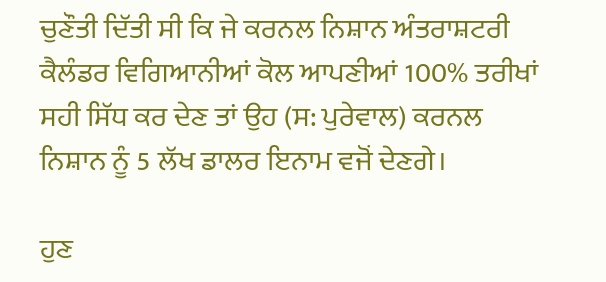ਚੁਣੌਤੀ ਦਿੱਤੀ ਸੀ ਕਿ ਜੇ ਕਰਨਲ ਨਿਸ਼ਾਨ ਅੰਤਰਾਸ਼ਟਰੀ ਕੈਲੰਡਰ ਵਿਗਿਆਨੀਆਂ ਕੋਲ ਆਪਣੀਆਂ 100% ਤਰੀਖਾਂ ਸਹੀ ਸਿੱਧ ਕਰ ਦੇਣ ਤਾਂ ਉਹ (ਸ: ਪੁਰੇਵਾਲ) ਕਰਨਲ ਨਿਸ਼ਾਨ ਨੂੰ 5 ਲੱਖ ਡਾਲਰ ਇਨਾਮ ਵਜੋਂ ਦੇਣਗੇ।

ਹੁਣ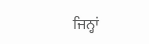ਜਿਨ੍ਹਾਂ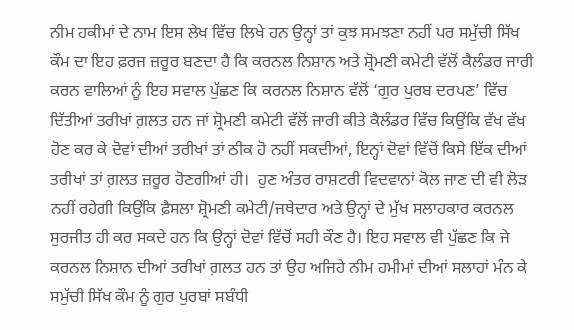ਨੀਮ ਹਕੀਮਾਂ ਦੇ ਨਾਮ ਇਸ ਲੇਖ ਵਿੱਚ ਲਿਖੇ ਹਨ ਉਨ੍ਹਾਂ ਤਾਂ ਕੁਝ ਸਮਝਣਾ ਨਹੀਂ ਪਰ ਸਮੁੱਚੀ ਸਿੱਖ ਕੌਮ ਦਾ ਇਹ ਫ਼ਰਜ ਜ਼ਰੂਰ ਬਣਦਾ ਹੈ ਕਿ ਕਰਨਲ ਨਿਸ਼ਾਨ ਅਤੇ ਸ਼੍ਰੋਮਣੀ ਕਮੇਟੀ ਵੱਲੋਂ ਕੈਲੰਡਰ ਜਾਰੀ ਕਰਨ ਵਾਲਿਆਂ ਨੂੰ ਇਹ ਸਵਾਲ ਪੁੱਛਣ ਕਿ ਕਰਨਲ ਨਿਸ਼ਾਨ ਵੱਲੋਂ ‘ਗੁਰ ਪੁਰਬ ਦਰਪਣ’ ਵਿੱਚ ਦਿੱਤੀਆਂ ਤਰੀਖਾਂ ਗ਼ਲਤ ਹਨ ਜਾਂ ਸ਼੍ਰੋਮਣੀ ਕਮੇਟੀ ਵੱਲੋਂ ਜਾਰੀ ਕੀਤੇ ਕੈਲੰਡਰ ਵਿੱਚ ਕਿਉਂਕਿ ਵੱਖ ਵੱਖ ਹੋਣ ਕਰ ਕੇ ਦੋਵਾਂ ਦੀਆਂ ਤਰੀਖਾਂ ਤਾਂ ਠੀਕ ਹੋ ਨਹੀਂ ਸਕਦੀਆਂ, ਇਨ੍ਹਾਂ ਦੋਵਾਂ ਵਿੱਚੋਂ ਕਿਸੇ ਇੱਕ ਦੀਆਂ ਤਰੀਖਾਂ ਤਾਂ ਗ਼ਲਤ ਜ਼ਰੂਰ ਹੋਣਗੀਆਂ ਹੀ।  ਹੁਣ ਅੰਤਰ ਰਾਸ਼ਟਰੀ ਵਿਦਵਾਨਾਂ ਕੋਲ ਜਾਣ ਦੀ ਵੀ ਲੋੜ ਨਹੀਂ ਰਹੇਗੀ ਕਿਉਂਕਿ ਫ਼ੈਸਲਾ ਸ਼੍ਰੋਮਣੀ ਕਮੇਟੀ/ਜਥੇਦਾਰ ਅਤੇ ਉਨ੍ਹਾਂ ਦੇ ਮੁੱਖ ਸਲਾਹਕਾਰ ਕਰਨਲ ਸੁਰਜੀਤ ਹੀ ਕਰ ਸਕਦੇ ਹਨ ਕਿ ਉਨ੍ਹਾਂ ਦੋਵਾਂ ਵਿੱਚੋਂ ਸਹੀ ਕੌਣ ਹੈ। ਇਹ ਸਵਾਲ ਵੀ ਪੁੱਛਣ ਕਿ ਜੇ ਕਰਨਲ ਨਿਸ਼ਾਨ ਦੀਆਂ ਤਰੀਖਾਂ ਗ਼ਲਤ ਹਨ ਤਾਂ ਉਹ ਅਜਿਹੇ ਨੀਮ ਹਮੀਮਾਂ ਦੀਆਂ ਸਲਾਹਾਂ ਮੰਨ ਕੇ ਸਮੁੱਚੀ ਸਿੱਖ ਕੌਮ ਨੂੰ ਗੁਰ ਪੁਰਬਾਂ ਸਬੰਧੀ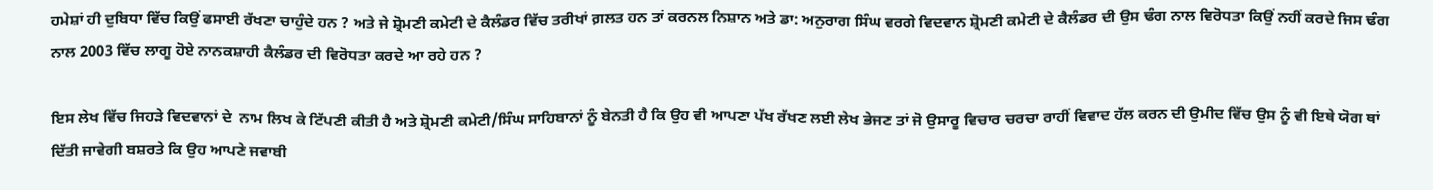ਹਮੇਸ਼ਾਂ ਹੀ ਦੁਬਿਧਾ ਵਿੱਚ ਕਿਉਂ ਫਸਾਈ ਰੱਖਣਾ ਚਾਹੁੰਦੇ ਹਨ ? ਅਤੇ ਜੇ ਸ਼੍ਰੋਮਣੀ ਕਮੇਟੀ ਦੇ ਕੈਲੰਡਰ ਵਿੱਚ ਤਰੀਖਾਂ ਗ਼ਲਤ ਹਨ ਤਾਂ ਕਰਨਲ ਨਿਸ਼ਾਨ ਅਤੇ ਡਾ: ਅਨੁਰਾਗ ਸਿੰਘ ਵਰਗੇ ਵਿਦਵਾਨ ਸ਼੍ਰੋਮਣੀ ਕਮੇਟੀ ਦੇ ਕੈਲੰਡਰ ਦੀ ਉਸ ਢੰਗ ਨਾਲ ਵਿਰੋਧਤਾ ਕਿਉਂ ਨਹੀਂ ਕਰਦੇ ਜਿਸ ਢੰਗ ਨਾਲ 2003 ਵਿੱਚ ਲਾਗੂ ਹੋਏ ਨਾਨਕਸ਼ਾਹੀ ਕੈਲੰਡਰ ਦੀ ਵਿਰੋਧਤਾ ਕਰਦੇ ਆ ਰਹੇ ਹਨ ?

ਇਸ ਲੇਖ ਵਿੱਚ ਜਿਹੜੇ ਵਿਦਵਾਨਾਂ ਦੇ  ਨਾਮ ਲਿਖ ਕੇ ਟਿੱਪਣੀ ਕੀਤੀ ਹੈ ਅਤੇ ਸ਼੍ਰੋਮਣੀ ਕਮੇਟੀ/ਸਿੰਘ ਸਾਹਿਬਾਨਾਂ ਨੂੰ ਬੇਨਤੀ ਹੈ ਕਿ ਉਹ ਵੀ ਆਪਣਾ ਪੱਖ ਰੱਖਣ ਲਈ ਲੇਖ ਭੇਜਣ ਤਾਂ ਜੋ ਉਸਾਰੂ ਵਿਚਾਰ ਚਰਚਾ ਰਾਹੀਂ ਵਿਵਾਦ ਹੱਲ ਕਰਨ ਦੀ ਉਮੀਦ ਵਿੱਚ ਉਸ ਨੂੰ ਵੀ ਇਥੇ ਯੋਗ ਥਾਂ ਦਿੱਤੀ ਜਾਵੇਗੀ ਬਸ਼ਰਤੇ ਕਿ ਉਹ ਆਪਣੇ ਜਵਾਬੀ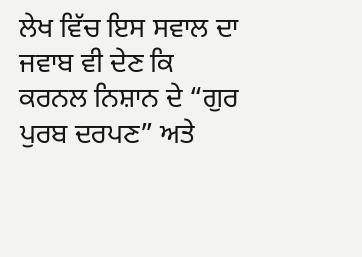ਲੇਖ ਵਿੱਚ ਇਸ ਸਵਾਲ ਦਾ ਜਵਾਬ ਵੀ ਦੇਣ ਕਿ ਕਰਨਲ ਨਿਸ਼ਾਨ ਦੇ “ਗੁਰ ਪੁਰਬ ਦਰਪਣ” ਅਤੇ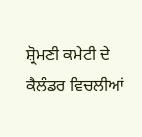ਸ਼੍ਰੋਮਣੀ ਕਮੇਟੀ ਦੇ ਕੈਲੰਡਰ ਵਿਚਲੀਆਂ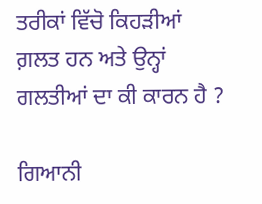ਤਰੀਕਾਂ ਵਿੱਚੋ ਕਿਹੜੀਆਂ ਗ਼ਲਤ ਹਨ ਅਤੇ ਉਨ੍ਹਾਂ ਗਲਤੀਆਂ ਦਾ ਕੀ ਕਾਰਨ ਹੈ ?

ਗਿਆਨੀ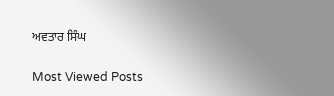ਅਵਤਾਰ ਸਿੰਘ

Most Viewed Posts